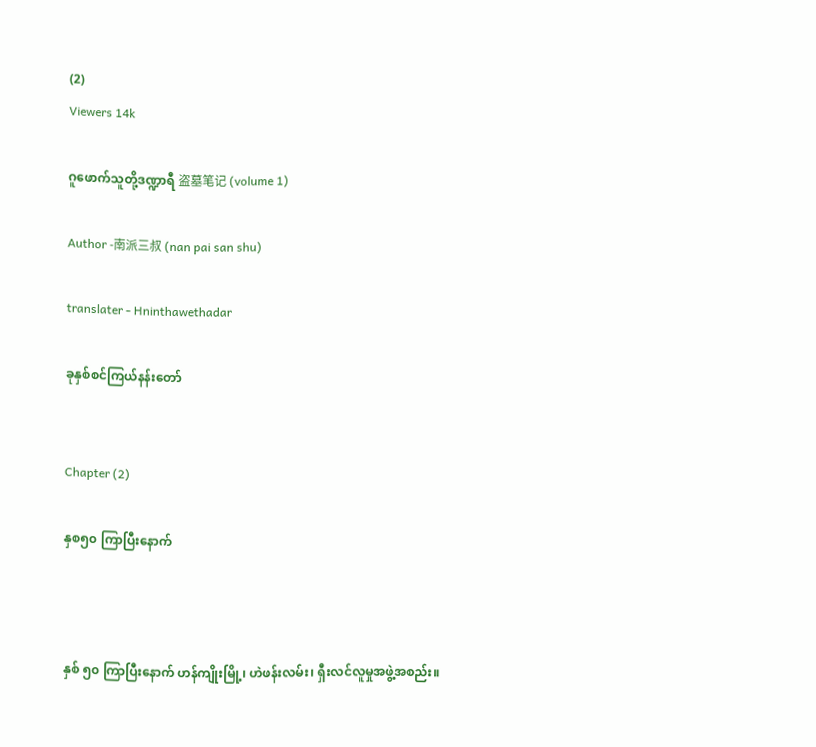(2)
Viewers 14k

ဂူဖောက်သူတို့ဒဏ္ဍာရီ 盗墓笔记 (volume 1)

Author -南派三叔 (nan pai san shu)

translater - Hninthawethadar

ခုနှစ်စင်ကြယ်နန်းတော်


Chapter (2)

နှစ၅၀ ကြာပြီးနောက်



နှစ် ၅၀ ကြာပြီးနောက် ဟန်ကျိုးမြို့၊ ဟဲဖန်းလမ်း၊ ရှီးလင်လူမှုအဖွဲ့အစည်း။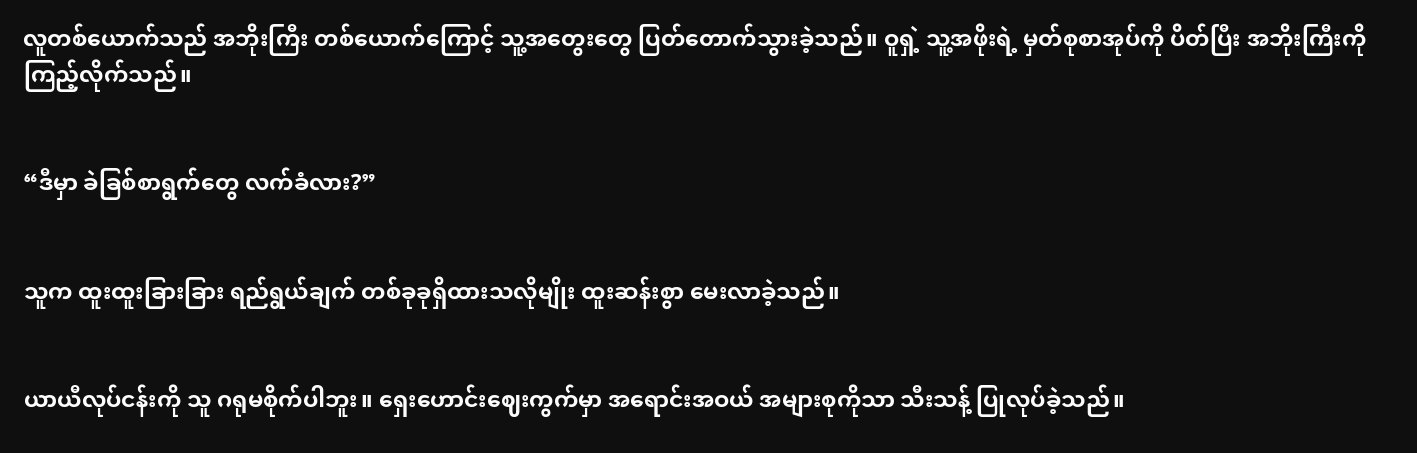လူတစ်ယောက်သည် အဘိုးကြီး တစ်ယောက်ကြောင့် သူ့အတွေးတွေ ပြတ်တောက်သွားခဲ့သည်။ ဝူရှဲ့ သူ့အဖိုးရဲ့ မှတ်စုစာအုပ်ကို ပိတ်ပြီး အဘိုးကြီးကို ကြည့်လိုက်သည်။


“ဒီမှာ ခဲခြစ်စာရွက်တွေ လက်ခံလား?”


သူက ထူးထူးခြားခြား ရည်ရွယ်ချက် တစ်ခုခုရှိထားသလိုမျိုး ထူးဆန်းစွာ မေးလာခဲ့သည်။


ယာယီလုပ်ငန်းကို သူ ဂရုမစိုက်ပါဘူး။ ရှေးဟောင်းဈေးကွက်မှာ အရောင်းအဝယ် အများစုကိုသာ သီးသန့် ပြုလုပ်ခဲ့သည်။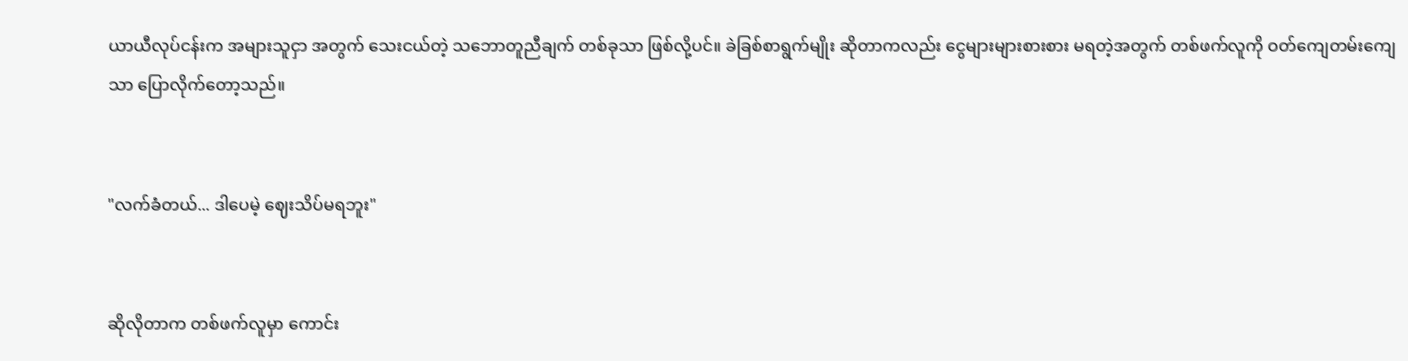ယာယီလုပ်ငန်းက အများသူငှာ အတွက် သေးငယ်တဲ့ သဘောတူညီချက် တစ်ခုသာ ဖြစ်လို့ပင်။ ခဲခြစ်စာရွက်မျိုး ဆိုတာကလည်း ငွေများများစားစား မရတဲ့အတွက် တစ်ဖက်လူကို ဝတ်ကျေတမ်းကျေသာ ပြောလိုက်တော့သည်။


"လက်ခံတယ်... ဒါပေမဲ့ ဈေးသိပ်မရဘူး"


ဆိုလိုတာက တစ်ဖက်လူမှာ ကောင်း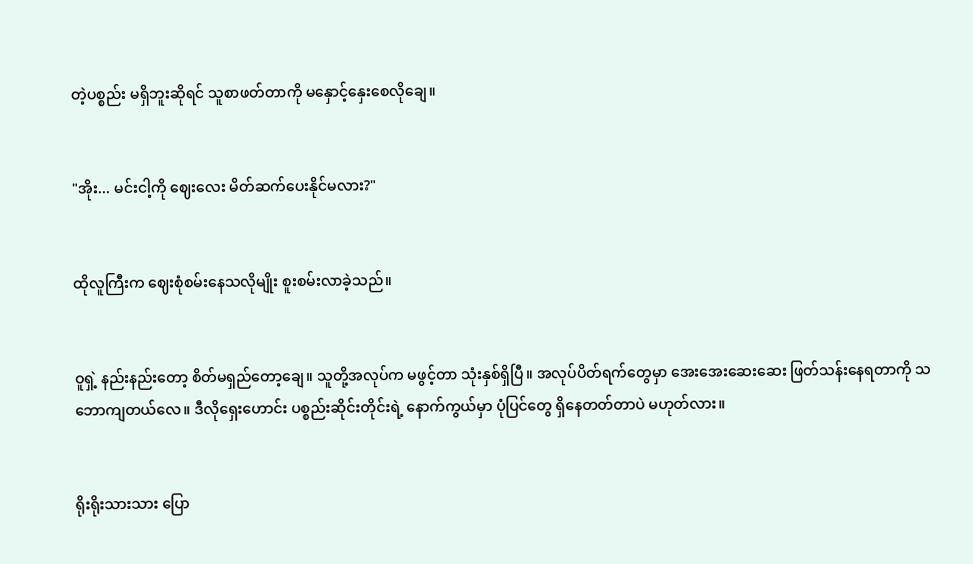တဲ့ပစ္စည်း မရှိဘူးဆိုရင် သူစာဖတ်တာကို မနှောင့်နှေးစေလိုချေ။


"အိုး... မင်းငါ့ကို ဈေးလေး မိတ်ဆက်ပေးနိုင်မလား?"


ထိုလူကြီးက ဈေးစုံစမ်းနေသလိုမျိုး စူးစမ်းလာခဲ့သည်။


ဝူရှဲ့ နည်းနည်းတော့ စိတ်မရှည်တော့ချေ။ သူတို့အလုပ်က မဖွင့်တာ သုံးနှစ်ရှိပြီ။ အလုပ်ပိတ်ရက်တွေမှာ အေးအေးဆေးဆေး ဖြတ်သန်းနေရတာကို သဘောကျတယ်လေ။ ဒီလိုရှေးဟောင်း ပစ္စည်းဆိုင်းတိုင်းရဲ့ နောက်ကွယ်မှာ ပုံပြင်တွေ ရှိနေတတ်တာပဲ မဟုတ်လား။


ရိုးရိုးသားသား ပြော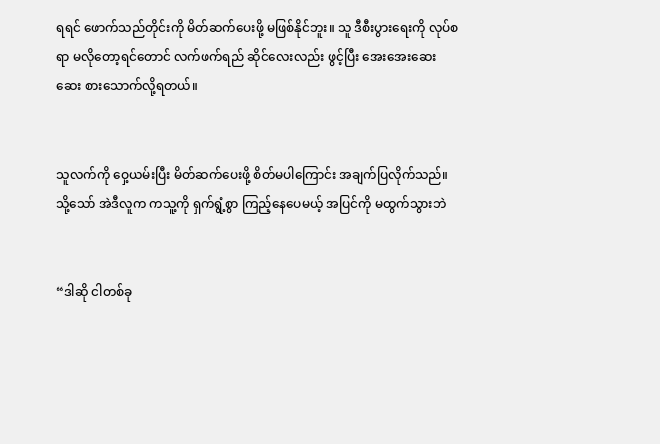ရရင် ဖောက်သည်တိုင်းကို မိတ်ဆက်ပေးဖို့ မဖြစ်နိုင်ဘူး။ သူ ဒီစီးပွားရေးကို လုပ်စရာ မလိုတော့ရင်တောင် လက်ဖက်ရည် ဆိုင်လေးလည်း ဖွင့်ပြီး အေးအေးဆေးဆေး စားသောက်လို့ရတယ်။


သူလက်ကို ဝှေ့ယမ်းပြီး မိတ်ဆက်ပေးဖို့ စိတ်မပါကြောင်း အချက်ပြလိုက်သည်။ သို့သော် အဲဒီလူက ကသူ့ကို ရှက်ရွံ့စွာ ကြည့်နေပေမယ့် အပြင်ကို မထွက်သွားဘဲ


“ဒါဆို ငါတစ်ခု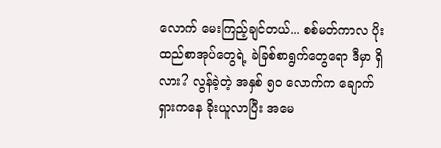လောက် မေးကြည့်ချင်တယ်... စစ်မတ်ကာလ ပိုးထည်စာအုပ်တွေရဲ့ ခဲခြစ်စာရွက်တွေရော ဒီမှာ ရှိလား? လွန်ခဲ့တဲ့ အနှစ် ၅၀ လောက်က ချောက်ရှားကနေ ခိုးယူလာပြီး အမေ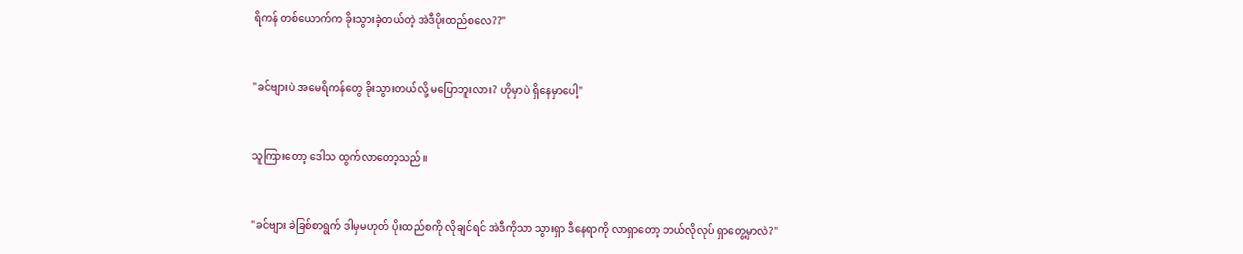ရိကန် တစ်ယောက်က ခိုးသွားခဲ့တယ်တဲ့ အဲဒီပိုးထည်စလေ??"


"ခင်ဗျားပဲ အမေရိကန်တွေ ခိုးသွားတယ်လို့ မပြောဘူးလား? ဟိုမှာပဲ ရှိနေမှာပေါ့"


သူကြားတော့ ဒေါသ ထွက်လာတော့သည်။


"ခင်ဗျား ခဲခြစ်စာရွက် ဒါမှမဟုတ် ပိုးထည်စကို လိုချင်ရင် အဲဒီကိုသာ သွားရှာ ဒီနေရာကို လာရှာတော့ ဘယ်လိုလုပ် ရှာတွေ့မှာလဲ?"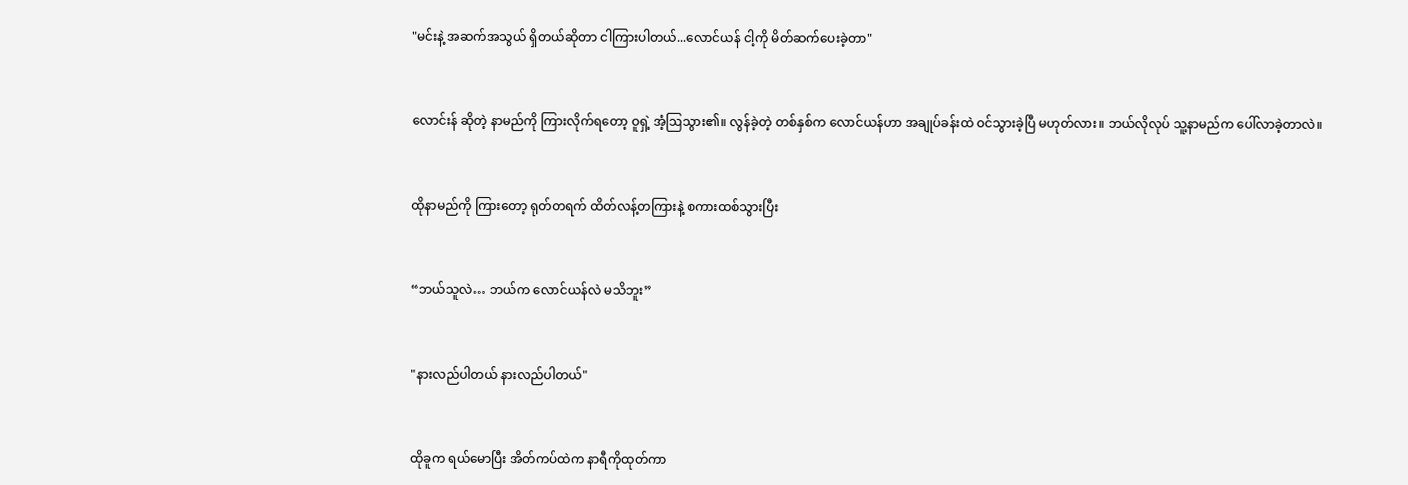"မင်းနဲ့ အဆက်အသွယ် ရှိတယ်ဆိုတာ ငါကြားပါတယ်...လောင်ယန် ငါ့ကို မိတ်ဆက်ပေးခဲ့တာ"


လောင်းန် ဆိုတဲ့ နာမည်ကို ကြားလိုက်ရတော့ ဝူရှဲ့ အံ့ဩသွား၏။ လွန်ခဲ့တဲ့ တစ်နှစ်က လောင်ယန်ဟာ အချုပ်ခန်းထဲ ဝင်သွားခဲ့ပြီ မဟုတ်လား။ ဘယ်လိုလုပ် သူ့နာမည်က ပေါ်လာခဲ့တာလဲ။


ထိုနာမည်ကို ကြားတော့ ရုတ်တရက် ထိတ်လန့်တကြားနဲ့ စကားထစ်သွားပြီး


“ဘယ်သူလဲ… ဘယ်က လောင်ယန်လဲ မသိဘူး”


"နားလည်ပါတယ် နားလည်ပါတယ်"


ထိုခူက ရယ်မောပြီး အိတ်ကပ်ထဲက နာရီကိုထုတ်ကာ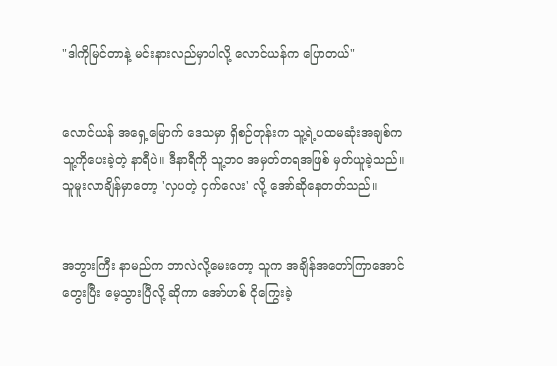"ဒါကိုမြင်တာနဲ့ မင်းနားလည်မှာပါလို့ လောင်ယန်က ပြောတယ်"


လောင်ယန် အရှေ့မြောက် ဒေသမှာ ရှိစဉ်တုန်းက သူ့ရဲ့ပထမဆုံးအချစ်က သူ့ကိုပေးခဲ့တဲ့ နာရီပဲ။ ဒီနာရီကို သူ့ဘဝ အမှတ်တရအဖြစ် မှတ်ယူခဲ့သည်။ သူမူးလာချိန်မှာတော့ 'လှပတဲ့ ငှက်လေး' လို့ အော်ဆိုနေတတ်သည်။


အဘွားကြီး နာမည်က ဘာလဲလို့မေးတော့ သူက အချိန်အတော်ကြာအောင် တွေးပြီး မေ့သွားပြီလို့ ဆိုကာ အော်ဟစ် ငိုကြွေးခဲ့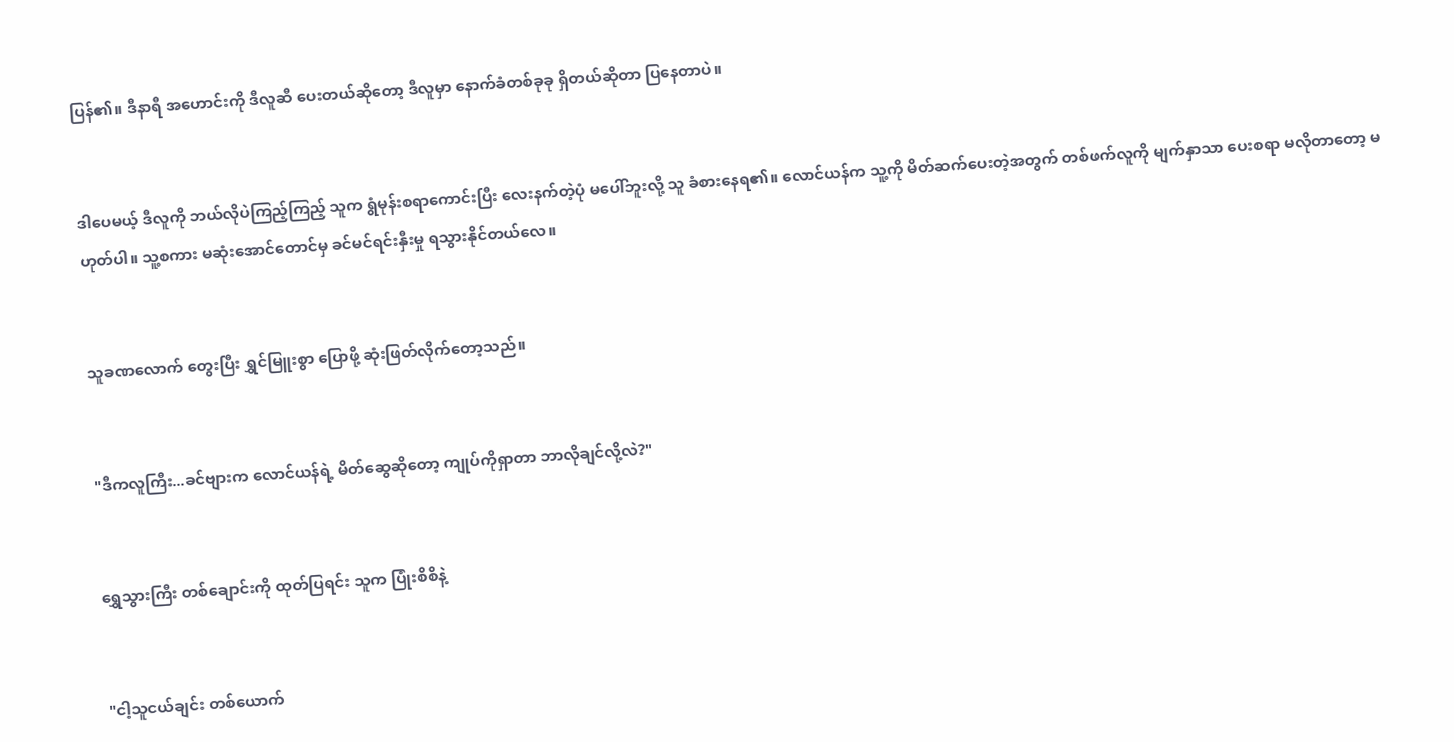ပြန်၏။ ဒီနာရီ အဟောင်းကို ဒီလူဆီ ပေးတယ်ဆိုတော့ ဒီလူမှာ နောက်ခံတစ်ခုခု ရှိတယ်ဆိုတာ ပြနေတာပဲ။


ဒါပေမယ့် ဒီလူကို ဘယ်လိုပဲကြည့်ကြည့် သူက ရွံမုန်းစရာကောင်းပြီး လေးနက်တဲ့ပုံ မပေါ်ဘူးလို့ သူ ခံစားနေရ၏။ လောင်ယန်က သူ့ကို မိတ်ဆက်ပေးတဲ့အတွက် တစ်ဖက်လူကို မျက်နှာသာ ပေးစရာ မလိုတာတော့ မဟုတ်ပါ။ သူ့စကား မဆုံးအောင်တောင်မှ ခင်မင်ရင်းနှီးမှု ရသွားနိုင်တယ်လေ။


သူခဏလောက် တွေးပြီး ရွှင်မြူးစွာ ပြောဖို့ ဆုံးဖြတ်လိုက်တော့သည်။


"ဒီကလူကြီး...ခင်ဗျားက လောင်ယန်ရဲ့ မိတ်ဆွေဆိုတော့ ကျုပ်ကိုရှာတာ ဘာလိုချင်လို့လဲ?"


ရွှေသွားကြီး တစ်ချောင်းကို ထုတ်ပြရင်း သူက ပြုံးစိစိနဲ့


"ငါ့သူငယ်ချင်း တစ်ယောက်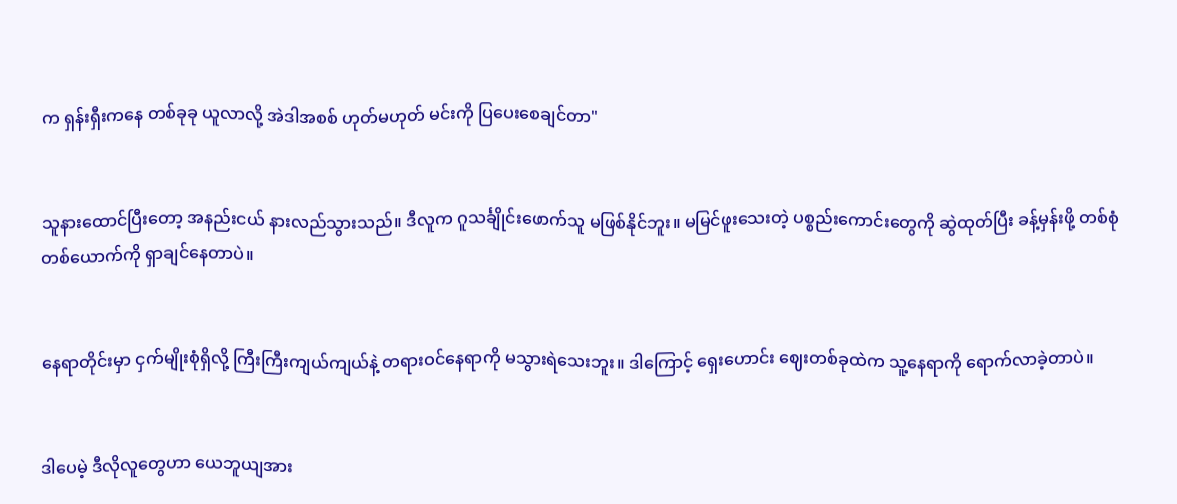က ရှန်းရှီးကနေ တစ်ခုခု ယူလာလို့ အဲဒါအစစ် ဟုတ်မဟုတ် မင်းကို ပြပေးစေချင်တာ"


သူနားထောင်ပြီးတော့ အနည်းငယ် နားလည်သွားသည်။ ဒီလူက ဂူသင်္ချိုင်းဖောက်သူ မဖြစ်နိုင်ဘူး။ မမြင်ဖူးသေးတဲ့ ပစ္စည်းကောင်းတွေကို ဆွဲထုတ်ပြီး ခန့်မှန်းဖို့ တစ်စုံတစ်ယောက်ကို ရှာချင်နေတာပဲ။


နေရာတိုင်းမှာ ငှက်မျိုးစုံရှိလို့ ကြီးကြီးကျယ်ကျယ်နဲ့ တရားဝင်နေရာကို မသွားရဲသေးဘူး။ ဒါကြောင့် ရှေးဟောင်း ဈေးတစ်ခုထဲက သူ့နေရာကို ရောက်လာခဲ့တာပဲ။


ဒါပေမဲ့ ဒီလိုလူတွေဟာ ယေဘူယျအား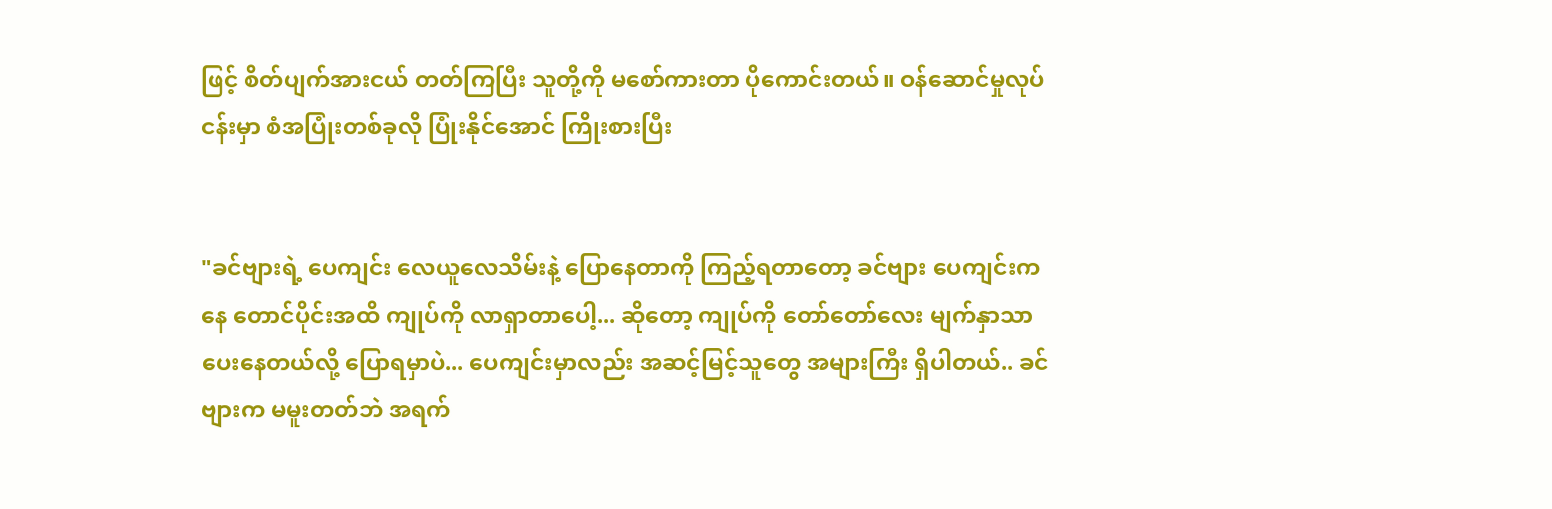ဖြင့် စိတ်ပျက်အားငယ် တတ်ကြပြီး သူတို့ကို မစော်ကားတာ ပိုကောင်းတယ်။ ဝန်ဆောင်မှုလုပ်ငန်းမှာ စံအပြုံးတစ်ခုလို ပြုံးနိုင်အောင် ကြိုးစားပြီး


"ခင်ဗျားရဲ့ ပေကျင်း လေယူလေသိမ်းနဲ့ ပြောနေတာကို ကြည့်ရတာတော့ ခင်ဗျား ပေကျင်းကနေ တောင်ပိုင်းအထိ ကျုပ်ကို လာရှာတာပေါ့... ဆိုတော့ ကျုပ်ကို တော်တော်လေး မျက်နှာသာပေးနေတယ်လို့ ပြောရမှာပဲ... ပေကျင်းမှာလည်း အဆင့်မြင့်သူတွေ အများကြီး ရှိပါတယ်.. ခင်ဗျားက မမူးတတ်ဘဲ အရက်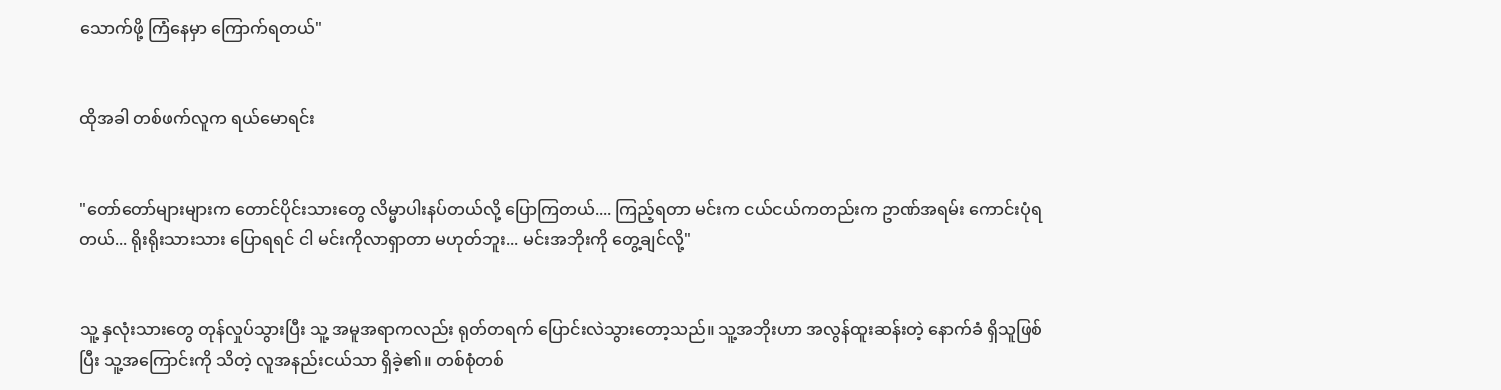သောက်ဖို့ ကြံနေမှာ ကြောက်ရတယ်"


ထိုအခါ တစ်ဖက်လူက ရယ်မောရင်း


"တော်တော်များများက တောင်ပိုင်းသားတွေ လိမ္မာပါးနပ်တယ်လို့ ပြောကြတယ်.... ကြည့်ရတာ မင်းက ငယ်ငယ်ကတည်းက ဥာဏ်အရမ်း ကောင်းပုံရတယ်... ရိုးရိုးသားသား ပြောရရင် ငါ မင်းကိုလာရှာတာ မဟုတ်ဘူး... မင်းအဘိုးကို တွေ့ချင်လို့"


သူ့ နှလုံးသားတွေ တုန်လှုပ်သွားပြီး သူ့ အမူအရာကလည်း ရုတ်တရက် ပြောင်းလဲသွားတော့သည်။ သူ့အဘိုးဟာ အလွန်ထူးဆန်းတဲ့ နောက်ခံ ရှိသူဖြစ်ပြီး သူ့အကြောင်းကို သိတဲ့ လူအနည်းငယ်သာ ရှိခဲ့၏။ တစ်စုံတစ်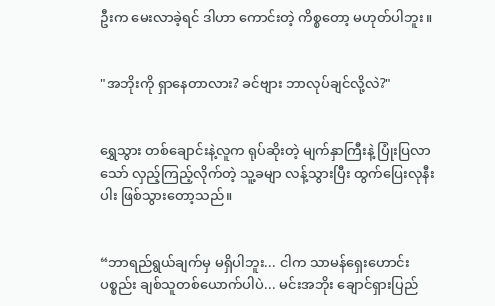ဦးက မေးလာခဲ့ရင် ဒါဟာ ကောင်းတဲ့ ကိစ္စတော့ မဟုတ်ပါဘူး။


"အဘိုးကို ရှာနေတာလား? ခင်ဗျား ဘာလုပ်ချင်လို့လဲ?"


ရွှေသွား တစ်ချောင်းနဲ့လူက ရုပ်ဆိုးတဲ့ မျက်နှာကြီးနဲ့ ပြုံးပြလာသော် လှည့်ကြည့်လိုက်တဲ့ သူ့ခမျာ လန့်သွားပြီး ထွက်ပြေးလုနီးပါး ဖြစ်သွားတော့သည်။


“ဘာရည်ရွယ်ချက်မှ မရှိပါဘူး... ငါက သာမန်ရှေးဟောင်းပစ္စည်း ချစ်သူတစ်ယောက်ပါပဲ... မင်းအဘိုး ချောင်ရှားပြည်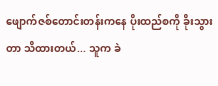ဖျောက်ဇစ်တောင်းတန်းကနေ ပိုးထည်စကို ခိုးသွားတာ သိထားတယ်... သူက ခဲ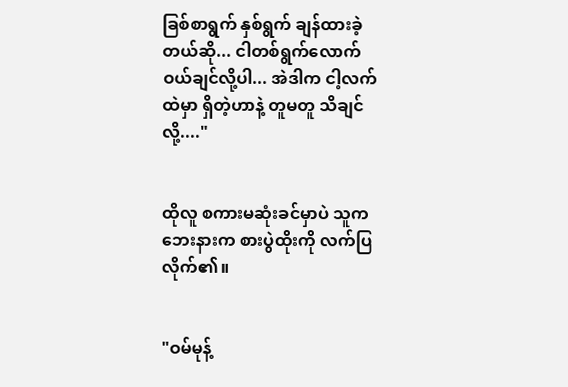ခြစ်စာရွက် နှစ်ရွက် ချန်ထားခဲ့တယ်ဆို... ငါတစ်ရွက်လောက် ဝယ်ချင်လို့ပါ... အဲဒါက ငါ့လက်ထဲမှာ ရှိတဲ့ဟာနဲ့ တူမတူ သိချင်လို့...."


ထိုလူ စကားမဆုံးခင်မှာပဲ သူက ဘေးနားက စားပွဲထိုးကို လက်ပြလိုက်၏။


"ဝမ်မုန့်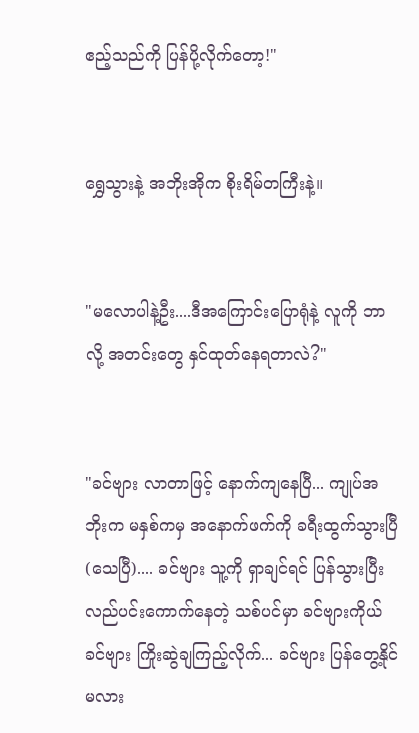ဧည့်သည်ကို ပြန်ပို့လိုက်တော့!"


ရွှေသွားနဲ့ အဘိုးအိုက စိုးရိမ်တကြီးနဲ့။


"မလောပါနဲ့ဦး....ဒီအကြောင်းပြောရုံနဲ့ လူကို ဘာလို့ အတင်းတွေ နှင်ထုတ်နေရတာလဲ?"


"ခင်ဗျား လာတာဖြင့် နောက်ကျနေပြီ... ကျုပ်အဘိုးက မနှစ်ကမှ အနောက်ဖက်ကို ခရီးထွက်သွားပြီ(သေပြီ).... ခင်ဗျား သူ့ကို ရှာချင်ရင် ပြန်သွားပြီး လည်ပင်းကောက်နေတဲ့ သစ်ပင်မှာ ခင်ဗျားကိုယ်ခင်ဗျား ကြိုးဆွဲချကြည့်လိုက်... ခင်ဗျား ပြန်တွေ့နိုင်မလား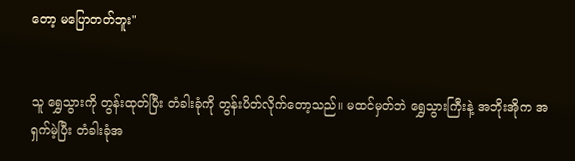တော့ မပြောတတ်ဘူး"


သူ ရွှေသွားကို တွန်းထုတ်ပြီး တံခါးခုံကို တွန်းပိတ်လိုက်တော့သည်။ မထင်မှတ်ဘဲ ရွှေသွားကြီးနဲ့ အဘိုးအိုက အရှက်မဲ့ပြီး တံခါးခုံအ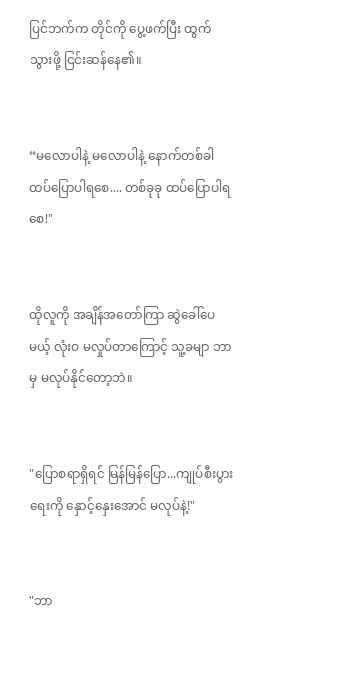ပြင်ဘက်က တိုင်ကို ပွေ့ဖက်ပြီး ထွက်သွားဖို့ ငြင်းဆန်နေ၏။


“မလောပါနဲ့ မလောပါနဲ့ နောက်တစ်ခါ ထပ်ပြောပါရစေ.... တစ်ခုခု ထပ်ပြောပါရစေ!"


ထိုလူကို အချိန်အတော်ကြာ ဆွဲခေါ်ပေမယ့် လုံးဝ မလှုပ်တာကြောင့် သူ့ခမျာ ဘာမှ မလုပ်နိုင်တော့ဘဲ။


"ပြောစရာရှိရင် မြန်မြန်ပြော...ကျုပ်စီးပွားရေးကို နှောင့်နှေးအောင် မလုပ်နဲ့!"


"ဘာ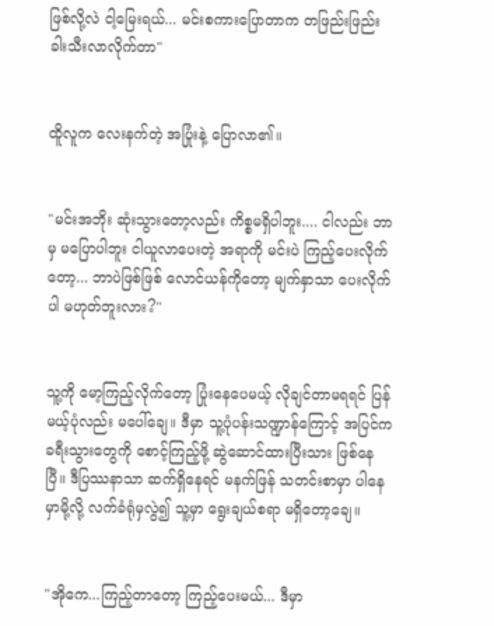ဖြစ်လို့လဲ ငါ့မြေးရယ်... မင်းစကားပြောတာက တဖြည်းဖြည်း ခါးသီးလာလိုက်တာ"


ထိူလူက လေးနက်တဲ့ အပြုံးနဲ့ ပြောလာ၏။


"မင်းအဘိုး ဆုံးသွားတော့လည်း ကိစ္စမရှိပါဘူး.... ငါလည်း ဘာမှ မပြောပါဘူး ငါယူလာပေးတဲ့ အရာကို မင်းပဲ ကြည့်ပေးလိုက်တော့... ဘာပဲဖြစ်ဖြစ် လောင်ယန်ကိုတော့ မျက်နှာသာ ပေးလိုက်ပါ မဟုတ်ဘူးလား?"


သူ့ကို မော့ကြည့်လိုက်တော့ ပြုံးနေပေမယ့် လိုချင်တာမရရင် ပြန်မယ့်ပုံလည်း မပေါ်ချေ။ ဒီမှာ သူ့ပုံပန်းသဏ္ဍာန်ကြောင့် အပြင်က ခရီးသွားတွေကို စောင့်ကြည့်ဖို့ ဆွဲဆောင်ထားပြီးသား ဖြစ်နေပြီ။ ဒီပြဿနာသာ ဆက်ရှိနေရင် မနက်ဖြန် သတင်းစာမှာ ပါနေမှာမို့လို့ လက်ခံရုံမှလွဲ၍ သူ့မှာ ရွေးချယ်စရာ မရှိတော့ချေ။


"အိုကေ...ကြည့်တာတော့ ကြည့်ပေးမယ်... ဒီမှာ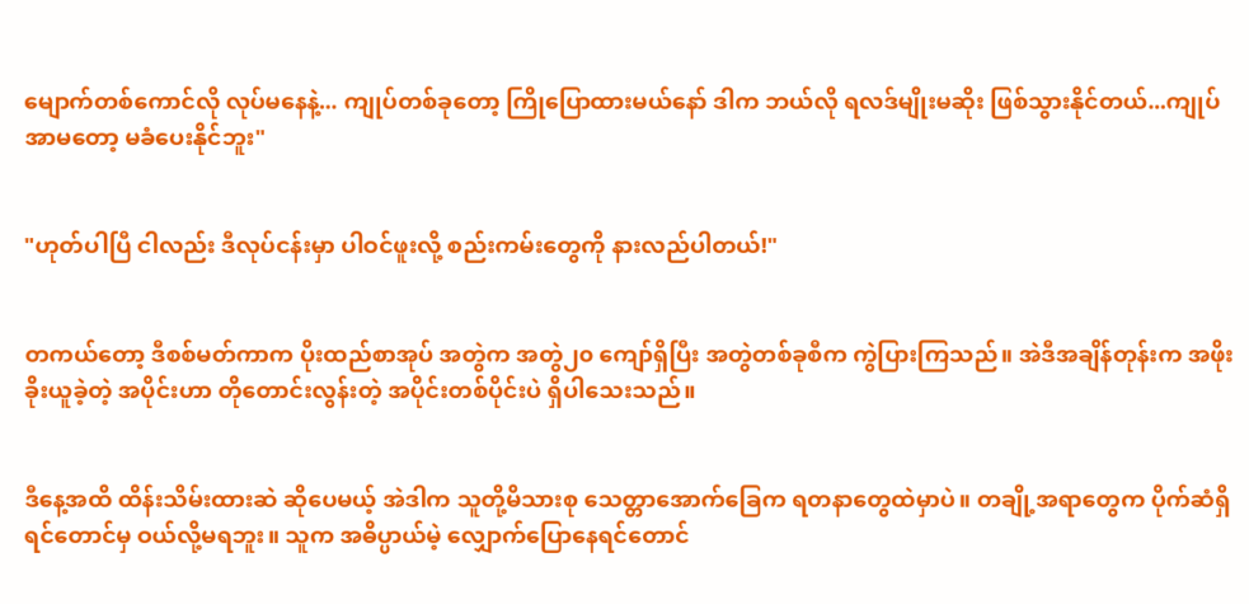မျောက်တစ်ကောင်လို လုပ်မနေနဲ့... ကျုပ်တစ်ခုတော့ ကြိုပြောထားမယ်နော် ဒါက ဘယ်လို ရလဒ်မျိုးမဆိုး ဖြစ်သွားနိုင်တယ်...ကျုပ် အာမတော့ မခံပေးနိုင်ဘူး"


"ဟုတ်ပါပြီ ငါလည်း ဒီလုပ်ငန်းမှာ ပါဝင်ဖူးလို့ စည်းကမ်းတွေကို နားလည်ပါတယ်!"


တကယ်တော့ ဒီစစ်မတ်ကာက ပိုးထည်စာအုပ် အတွဲက အတွဲ၂၀ ကျော်ရှိပြီး အတွဲတစ်ခုစီက ကွဲပြားကြသည်။ အဲဒီအချိန်တုန်းက အဖိုးခိုးယူခဲ့တဲ့ အပိုင်းဟာ တိုတောင်းလွန်းတဲ့ အပိုင်းတစ်ပိုင်းပဲ ရှိပါသေးသည်။


ဒီနေ့အထိ ထိန်းသိမ်းထားဆဲ ဆိုပေမယ့် အဲဒါက သူတို့မိသားစု သေတ္တာအောက်ခြေက ရတနာတွေထဲမှာပဲ။ တချို့အရာတွေက ပိုက်ဆံရှိရင်တောင်မှ ဝယ်လို့မရဘူး။ သူက အဓိပ္ပာယ်မဲ့ လျှောက်ပြောနေရင်တောင်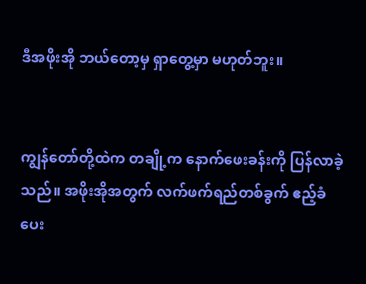ဒီအဖိုးအို ဘယ်တော့မှ ရှာတွေ့မှာ မဟုတ်ဘူး။


ကျွန်တော်တို့ထဲက တချို့က နောက်ဖေးခန်းကို ပြန်လာခဲ့သည်။ အဖိုးအိုအတွက် လက်ဖက်ရည်တစ်ခွက် ဧည့်ခံပေး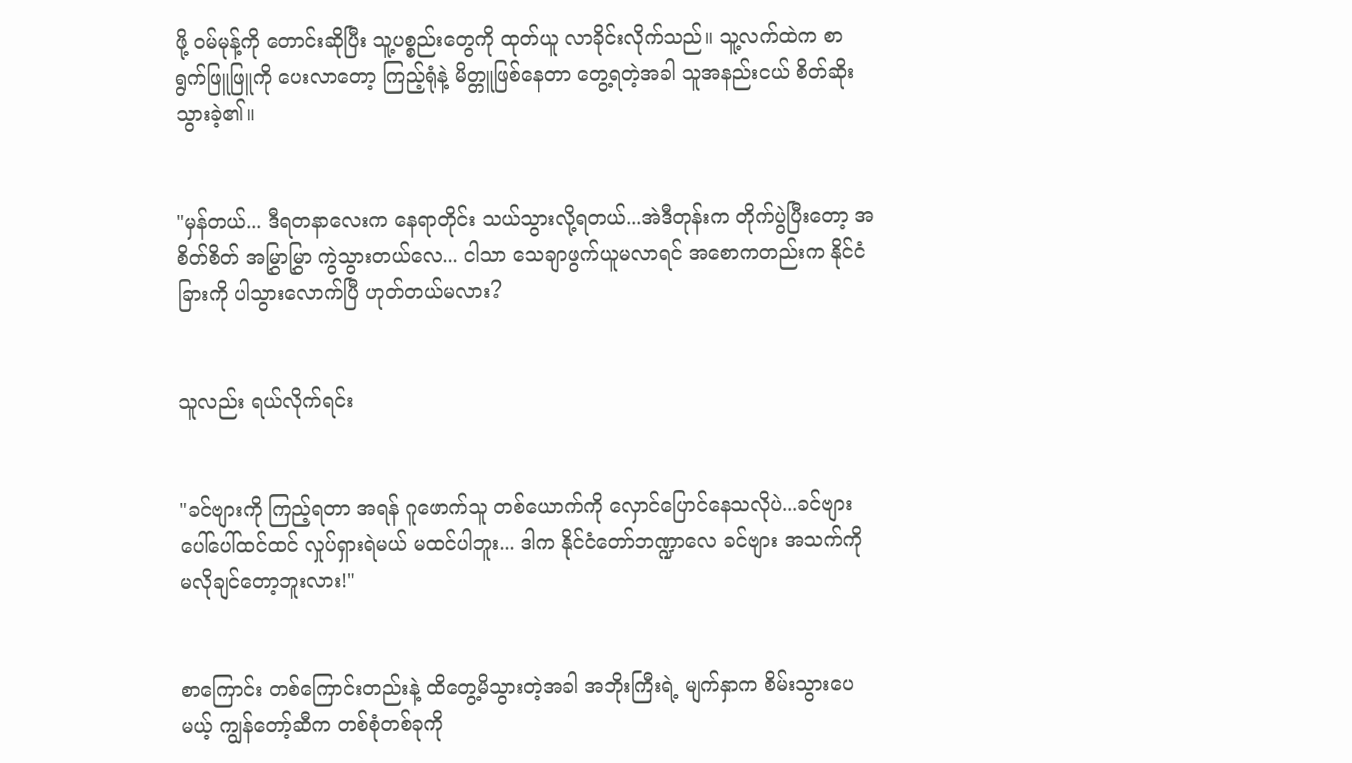ဖို့ ဝမ်မုန့်ကို တောင်းဆိုပြီး သူ့ပစ္စည်းတွေကို ထုတ်ယူ လာခိုင်းလိုက်သည်။ သူ့လက်ထဲက စာရွက်ဖြူဖြူကို ပေးလာတော့ ကြည့်ရုံနဲ့ မိတ္တူဖြစ်နေတာ တွေ့ရတဲ့အခါ သူအနည်းငယ် စိတ်ဆိုးသွားခဲ့၏။


"မှန်တယ်... ဒီရတနာလေးက နေရာတိုင်း သယ်သွားလို့ရတယ်...အဲဒီတုန်းက တိုက်ပွဲပြီးတော့ အစိတ်စိတ် အမြွှာမြွှာ ကွဲသွားတယ်လေ... ငါသာ သေချာဖွက်ယူမလာရင် အစောကတည်းက နိုင်ငံခြားကို ပါသွားလောက်ပြီ ဟုတ်တယ်မလား?


သူလည်း ရယ်လိုက်ရင်း


"ခင်ဗျားကို ကြည့်ရတာ အရန် ဂူဖောက်သူ တစ်ယောက်ကို လှောင်ပြောင်နေသလိုပဲ...ခင်ဗျား ပေါ်ပေါ်ထင်ထင် လှုပ်ရှားရဲမယ် မထင်ပါဘူး... ဒါက နိုင်ငံတော်ဘဏ္ဍာလေ ခင်ဗျား အသက်ကို မလိုချင်တော့ဘူးလား!"


စာကြောင်း တစ်ကြောင်းတည်းနဲ့ ထိတွေ့မိသွားတဲ့အခါ အဘိုးကြီးရဲ့ မျက်နှာက စိမ်းသွားပေမယ့် ကျွန်တော့်ဆီက တစ်စုံတစ်ခုကို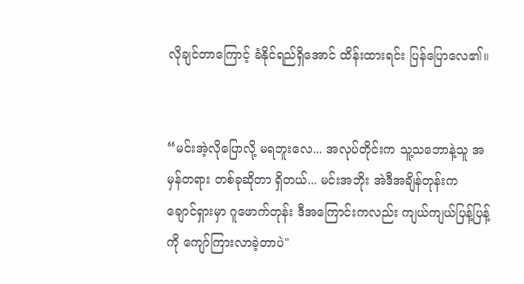လိုချင်တာကြောင့် ခံနိုင်ရည်ရှိအောင် ထိန်းထားရင်း ပြန်ပြောလေ၏။


“မင်းအဲ့လိုပြောလို့ မရဘူးလေ... အလုပ်တိုင်းက သူ့သဘောနဲ့သူ အမှန်တရား တစ်ခုဆိုတာ ရှိတယ်... မင်းအဘိုး အဲဒီအချိန်တုန်းက ချောင်ရှားမှာ ဂူဖောက်တုန်း ဒီအကြောင်းကလည်း ကျယ်ကျယ်ပြန့်ပြန့်ကို ကျော်ကြားလာခဲ့တာပဲ"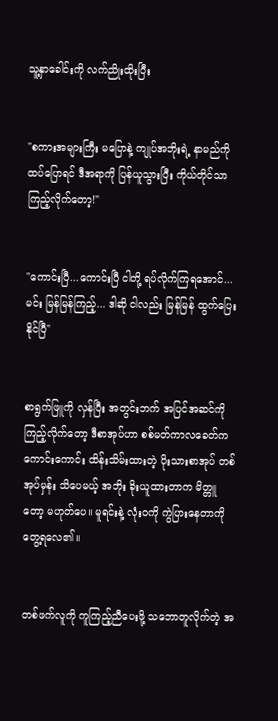သူ့နှာခေါင်းကို လက်ညိုးထိုးပြီး


"စကားအများကြီး မပြောနဲ့ ကျုပ်အဘိုးရဲ့ နာမည်ကို ထပ်ပြောရင် ဒီအရာကို ပြန်ယူသွားပြီး ကိုယ်တိုင်သာ ကြည့်လိုက်တော့!"


"ကောင်းပြီ...ကောင်းပြီ ငါတို့ ရပ်လိုက်ကြရအောင်... မင်း မြန်မြန်ကြည့်... ဒါဆို ငါလည်း မြန်မြန် ထွက်ပြေးနိုင်ပြီ"


စာရွက်ဖြူကို လှန်ပြီး အတွင်းဘက် အပြင်အဆင်ကို ကြည့်လိုက်တော့ ဒီစာအုပ်ဟာ စစ်မတ်ကာလခေတ်က ကောင်းကောင်း ထိန်းသိမ်းထားတဲ့ ပိုးသားစာအုပ် တစ်အုပ်မှန်း သိပေမယ့် အဘိုး ခိုးယူထားတာက မိတ္တူတော့ မဟုတ်ပေ။ မူရင်းနဲ့ လုံးဝကို ကွဲပြားနေတာကို တွေ့ရလေ၏။


တစ်ဖက်လူကို ကူကြည့်ညီပေးဖို့ သဘောတူလိုက်တဲ့ အ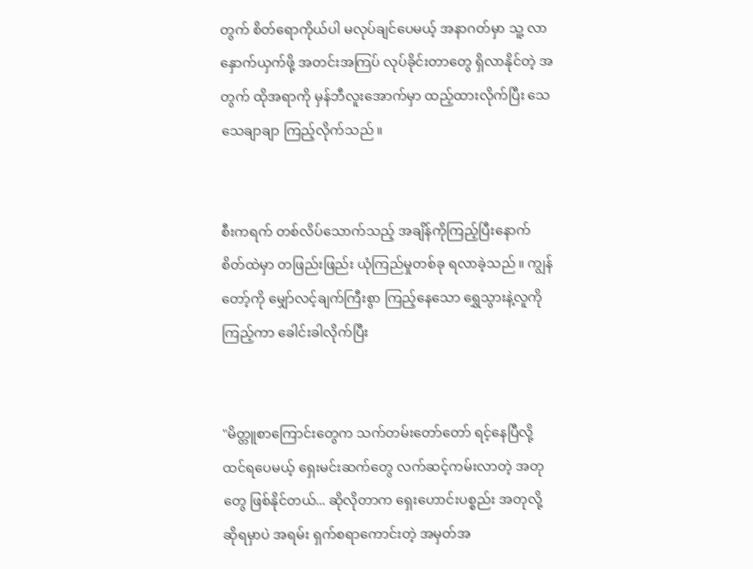တွက် စိတ်ရောကိုယ်ပါ မလုပ်ချင်ပေမယ့် အနာဂတ်မှာ သူ့ လာနှောက်ယှက်ဖို့ အတင်းအကြပ် လုပ်ခိုင်းတာတွေ ရှိလာနိုင်တဲ့ အတွက် ထိုအရာကို မှန်ဘီလူးအောက်မှာ ထည့်ထားလိုက်ပြီး သေသေချာချာ ကြည့်လိုက်သည်။


စီးကရက် တစ်လိပ်သောက်သည့် အချိန်ကိုကြည့်ပြီးနောက် စိတ်ထဲမှာ တဖြည်းဖြည်း ယုံကြည်မှုတစ်ခု ရလာခဲ့သည်။ ကျွန်တော့်ကို မျှော်လင့်ချက်ကြီးစွာ ကြည့်နေသော ရွှေသွားနဲ့လူကို ကြည့်ကာ ခေါင်းခါလိုက်ပြီး


"မိတ္တူစာကြောင်းတွေက သက်တမ်းတော်တော် ရင့်နေပြီလို့ ထင်ရပေမယ့် ရှေးမင်းဆက်တွေ လက်ဆင့်ကမ်းလာတဲ့ အတုတွေ ဖြစ်နိုင်တယ်... ဆိုလိုတာက ရှေးဟောင်းပစ္စည်း အတုလို့ ဆိုရမှာပဲ အရမ်း ရှက်စရာကောင်းတဲ့ အမှတ်အ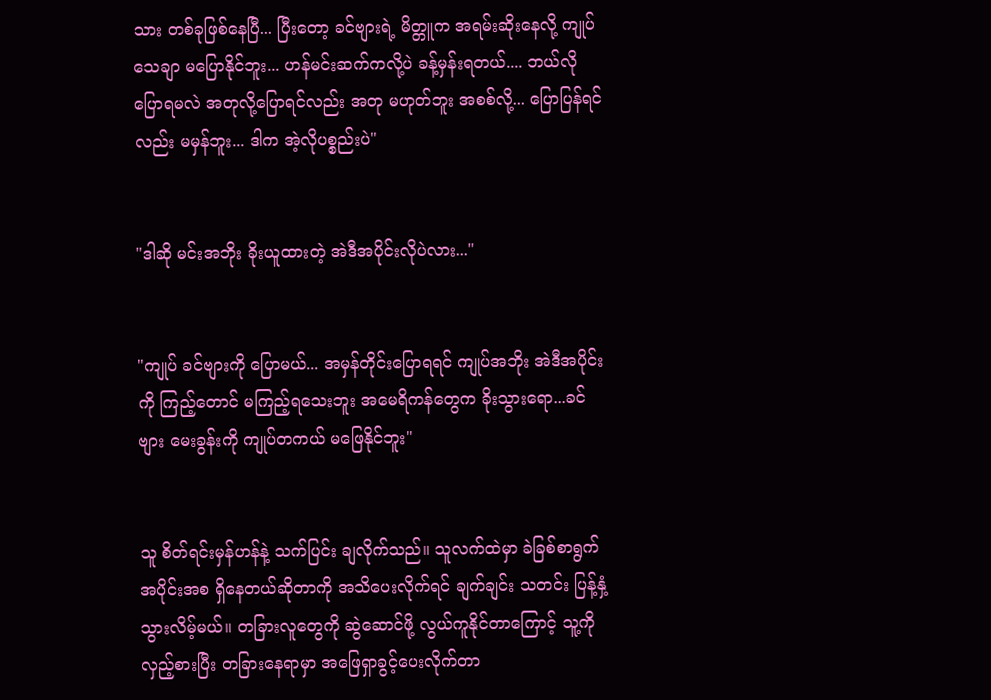သား တစ်ခုဖြစ်နေပြီ... ပြီးတော့ ခင်ဗျားရဲ့ မိတ္တူက အရမ်းဆိုးနေလို့ ကျုပ်သေချာ မပြောနိုင်ဘူး... ဟန်မင်းဆက်ကလို့ပဲ ခန့်မှန်းရတယ်.... ဘယ်လို ပြောရမလဲ အတုလို့ပြောရင်လည်း အတု မဟုတ်ဘူး အစစ်လို့... ပြောပြန်ရင်လည်း မမှန်ဘူး... ဒါက အဲ့လိုပစ္စည်းပဲ"


"ဒါဆို မင်းအဘိုး ခိုးယူထားတဲ့ အဲဒီအပိုင်းလိုပဲလား..."


"ကျုပ် ခင်ဗျားကို ပြောမယ်... အမှန်တိုင်းပြောရရင် ကျုပ်အဘိုး အဲဒီအပိုင်းကို ကြည့်တောင် မကြည့်ရသေးဘူး အမေရိကန်တွေက ခိုးသွားရော...ခင်ဗျား မေးခွန်းကို ကျုပ်တကယ် မဖြေနိုင်ဘူး"


သူ စိတ်ရင်းမှန်ဟန်နဲ့ သက်ပြင်း ချလိုက်သည်။ သူလက်ထဲမှာ ခဲခြစ်စာရွက် အပိုင်းအစ ရှိနေတယ်ဆိုတာကို အသိပေးလိုက်ရင် ချက်ချင်း သတင်း ပြန့်နှံ့သွားလိမ့်မယ်။ တခြားလူတွေကို ဆွဲဆောင်ဖို့ လွယ်ကူနိုင်တာကြောင့် သူ့ကို လှည့်စားပြီး တခြားနေရာမှာ အဖြေရှာခွင့်ပေးလိုက်တာ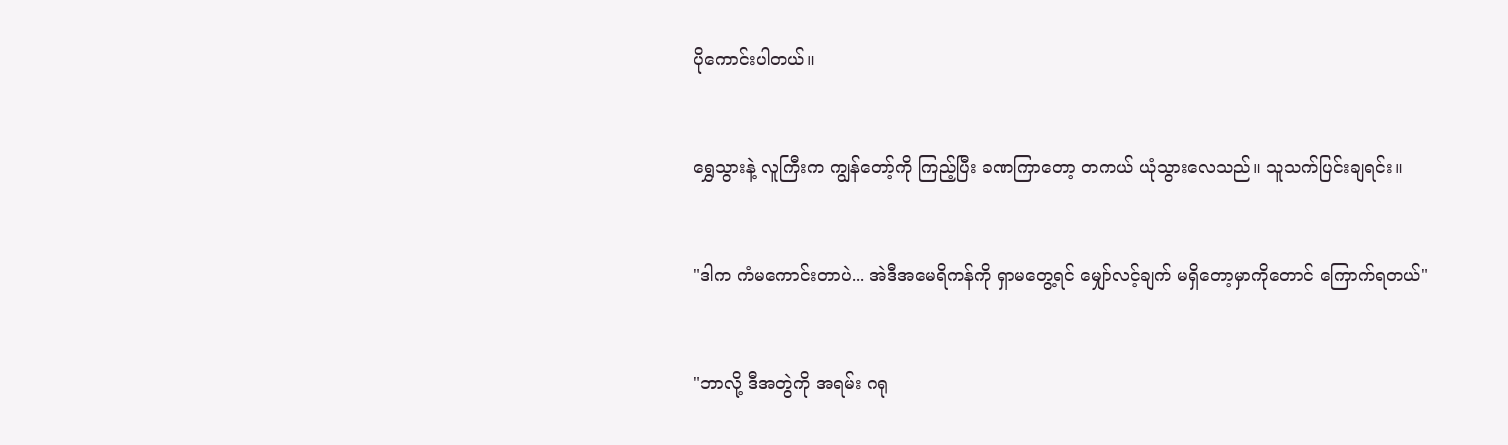ပိုကောင်းပါတယ်။


ရွှေသွားနဲ့ လူကြီးက ကျွန်တော့်ကို ကြည့်ပြီး ခဏကြာတော့ တကယ် ယုံသွားလေသည်။ သူသက်ပြင်းချရင်း။


"ဒါက ကံမကောင်းတာပဲ... အဲဒီအမေရိကန်ကို ရှာမတွေ့ရင် မျှော်လင့်ချက် မရှိတော့မှာကိုတောင် ကြောက်ရတယ်"


"ဘာလို့ ဒီအတွဲကို အရမ်း ဂရု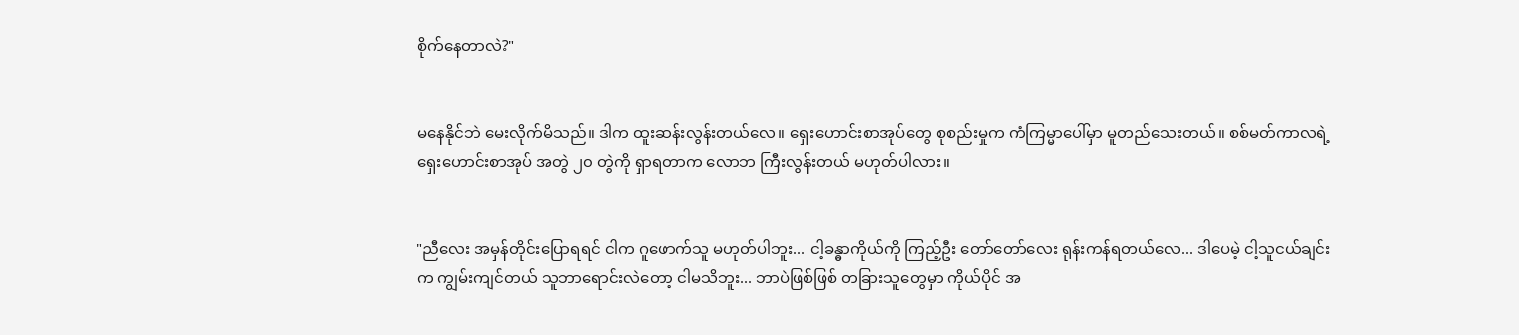စိုက်နေတာလဲ?"


မနေနိုင်ဘဲ မေးလိုက်မိသည်။ ဒါက ထူးဆန်းလွန်းတယ်လေ။ ရှေးဟောင်းစာအုပ်တွေ စုစည်းမှုက ကံကြမ္မာပေါ်မှာ မူတည်သေးတယ်။ စစ်မတ်ကာလရဲ့ ရှေးဟောင်းစာအုပ် အတွဲ ၂၀ တွဲကို ရှာရတာက လောဘ ကြီးလွန်းတယ် မဟုတ်ပါလား။


"ညီလေး အမှန်တိုင်းပြောရရင် ငါက ဂူဖောက်သူ မဟုတ်ပါဘူး... ငါ့ခန္ဓာကိုယ်ကို ကြည့်ဦး တော်တော်လေး ရုန်းကန်ရတယ်လေ... ဒါပေမဲ့ ငါ့သူငယ်ချင်းက ကျွမ်းကျင်တယ် သူဘာရောင်းလဲတော့ ငါမသိဘူး... ဘာပဲဖြစ်ဖြစ် တခြားသူတွေမှာ ကိုယ်ပိုင် အ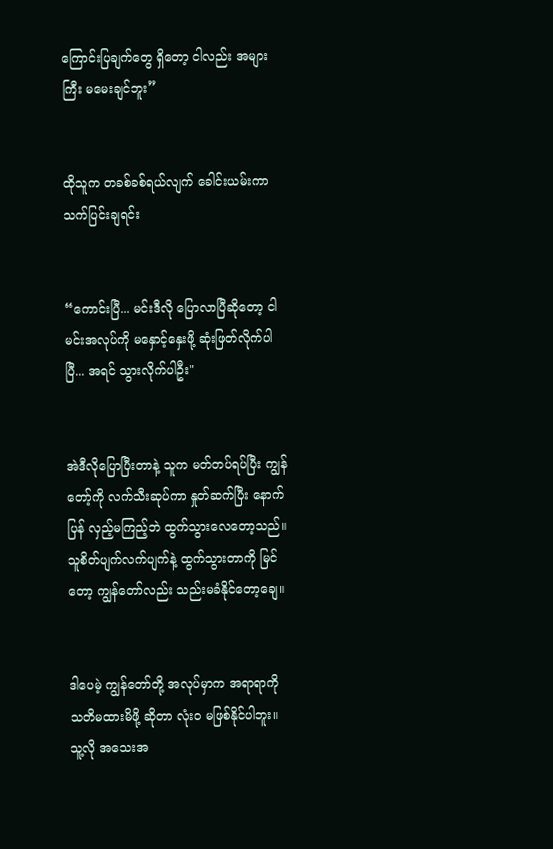ကြောင်းပြချက်တွေ ရှိတော့ ငါလည်း အများကြီး မမေးချင်ဘူး”


ထိုသူက တခစ်ခစ်ရယ်လျက် ခေါင်းယမ်းကာ သက်ပြင်းချရင်း


“ကောင်းပြီ... မင်းဒီလို ပြောလာပြီဆိုတော့ ငါမင်းအလုပ်ကို မနှောင့်နှေးဖို့ ဆုံးဖြတ်လိုက်ပါပြီ... အရင် သွားလိုက်ပါဦး"


အဲဒီလိုပြောပြီးတာနဲ့ သူက မတ်တပ်ရပ်ပြီး ကျွန်တော့်ကို လက်သီးဆုပ်ကာ နှုတ်ဆက်ပြီး နောက်ပြန် လှည့်မကြည့်ဘဲ ထွက်သွားလေတော့သည်။ သူစိတ်ပျက်လက်ပျက်နဲ့ ထွက်သွားတာကို မြင်တော့ ကျွန်တော်လည်း သည်းမခံနိုင်တော့ချေ။


ဒါပေမဲ့ ကျွန်တော်တို့ အလုပ်မှာက အရာရာကို သတိမထားမိဖို့ ဆိုတာ လုံးဝ မဖြစ်နိုင်ပါဘူး။ သူ့လို အသေးအ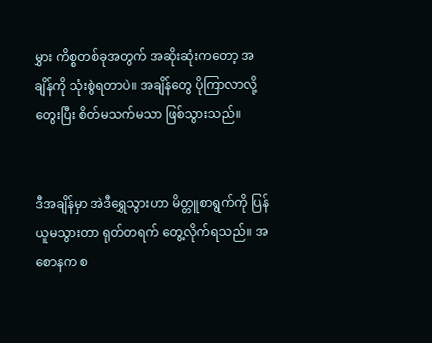မွှား ကိစ္စတစ်ခုအတွက် အဆိုးဆုံးကတော့ အချိန်ကို သုံးစွဲရတာပဲ။ အချိန်တွေ ပိုကြာလာလို့ တွေးပြီး စိတ်မသက်မသာ ဖြစ်သွားသည်။


ဒီအချိန်မှာ အဲဒီရွှေသွားဟာ မိတ္တူစာရွက်ကို ပြန်ယူမသွားတာ ရုတ်တရက် တွေ့လိုက်ရသည်။ အစောနက စ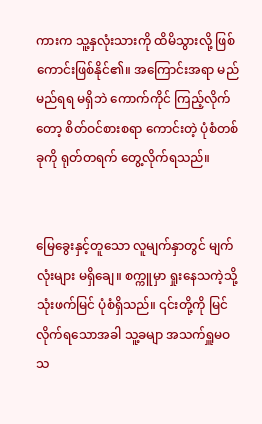ကားက သူ့နှလုံးသားကို ထိမိသွားလို့ ဖြစ်ကောင်းဖြစ်နိုင်၏။ အကြောင်းအရာ မည်မည်ရရ မရှိဘဲ ကောက်ကိုင် ကြည့်လိုက်တော့ စိတ်ဝင်စားစရာ ကောင်းတဲ့ ပုံစံတစ်ခုကို ရုတ်တရက် တွေ့လိုက်ရသည်။


မြေခွေးနှင့်တူသော လူမျက်နှာတွင် မျက်လုံးများ မရှိချေ။ စက္ကူမှာ ရှုးနေသကဲ့သို့ သုံးဖက်မြင် ပုံစံရှိသည်။ ၎င်းတို့ကို မြင်လိုက်ရသောအခါ သူ့ခမျာ အသက်ရှူမဝသ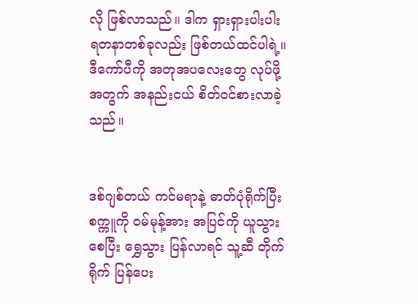လို ဖြစ်လာသည်။ ဒါက ရှားရှားပါးပါး ရတနာတစ်ခုလည်း ဖြစ်တယ်ထင်ပါရဲ့။ ဒီကော်ပီကို အတုအပလေးတွေ လုပ်ဖို့အတွက် အနည်းငယ် စိတ်ဝင်စားလာခဲ့သည်။


ဒစ်ဂျစ်တယ် ကင်မရာနဲ့ ဓာတ်ပုံရိုက်ပြီး စက္ကူကို ဝမ်မုန့်အား အပြင်ကို ယူသွားစေပြီး ရွှေသွား ပြန်လာရင် သူ့ဆီ တိုက်ရိုက် ပြန်ပေး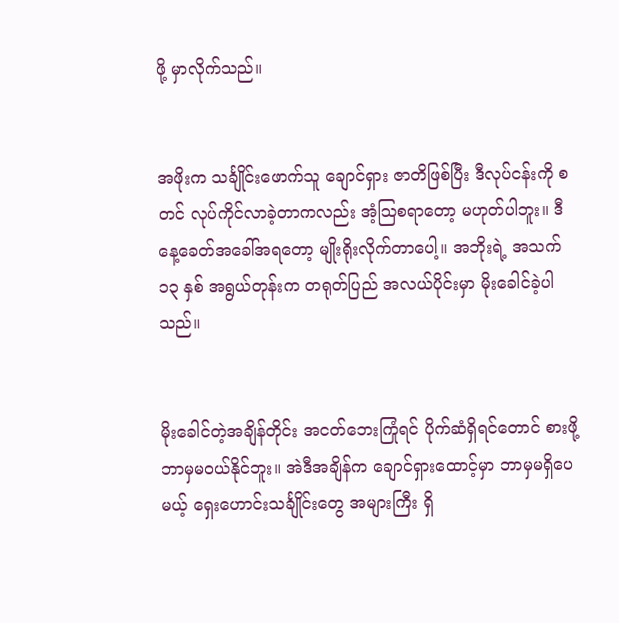ဖို့ မှာလိုက်သည်။


အဖိုးက သင်္ချိုင်းဖောက်သူ ချောင်ရှား ဇာတိဖြစ်ပြီး ဒီလုပ်ငန်းကို စတင် လုပ်ကိုင်လာခဲ့တာကလည်း အံ့သြစရာတော့ မဟုတ်ပါဘူး။ ဒီနေ့ခေတ်အခေါ်အရတော့ မျိုးရိုးလိုက်တာပေါ့။ အဘိုးရဲ့ အသက် ၁၃ နှစ် အရွယ်တုန်းက တရုတ်ပြည် အလယ်ပိုင်းမှာ မိုးခေါင်ခဲ့ပါသည်။


မိုးခေါင်တဲ့အချိန်တိုင်း အငတ်ဘေးကြုံရင် ပိုက်ဆံရှိရင်တောင် စားဖို့ ဘာမှမဝယ်နိုင်ဘူး။ အဲဒီအချိန်က ချောင်ရှားထောင့်မှာ ဘာမှမရှိပေမယ့် ရှေးဟောင်းသင်္ချိုင်းတွေ အများကြီး ရှိ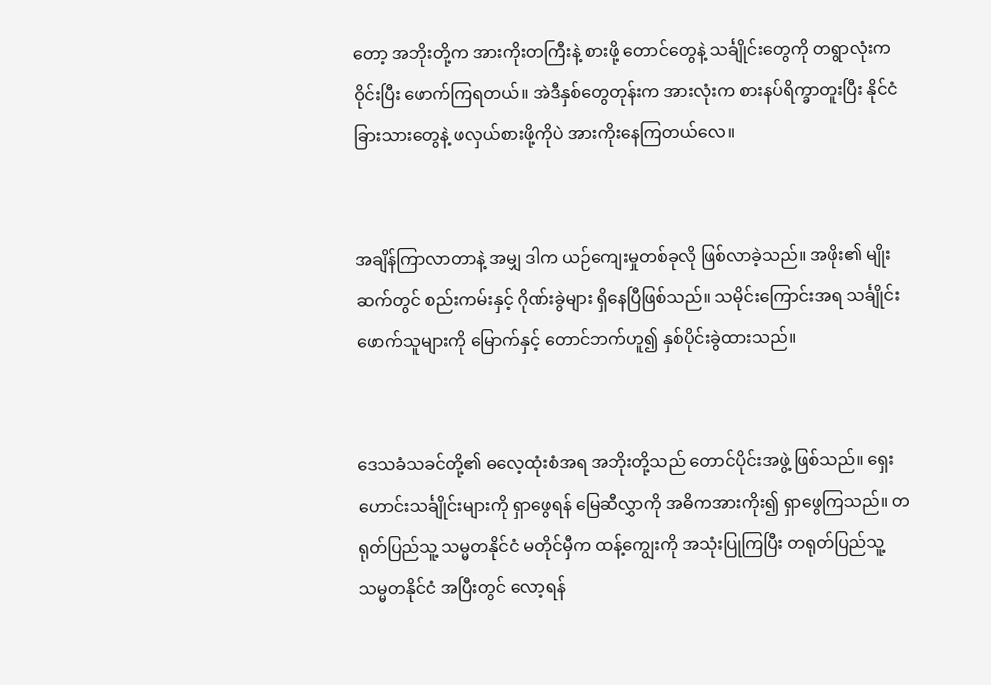တော့ အဘိုးတို့က အားကိုးတကြီးနဲ့ စားဖို့ တောင်တွေနဲ့ သင်္ချိုင်းတွေကို တရွာလုံးက ဝိုင်းပြီး ဖောက်ကြရတယ်။ အဲဒီနှစ်တွေတုန်းက အားလုံးက စားနပ်ရိက္ခာတူးပြီး နိုင်ငံခြားသားတွေနဲ့ ဖလှယ်စားဖို့ကိုပဲ အားကိုးနေကြတယ်လေ။


အချိန်ကြာလာတာနဲ့ အမျှ ဒါက ယဉ်ကျေးမှုတစ်ခုလို ဖြစ်လာခဲ့သည်။ အဖိုး၏ မျိုးဆက်တွင် စည်းကမ်းနှင့် ဂိုဏ်းခွဲများ ရှိနေပြီဖြစ်သည်။ သမိုင်းကြောင်းအရ သင်္ချိုင်းဖောက်သူများကို မြောက်နှင့် တောင်ဘက်ဟူ၍ နှစ်ပိုင်းခွဲထားသည်။


ဒေသခံသခင်တို့၏ ဓလေ့ထုံးစံအရ အဘိုးတို့သည် တောင်ပိုင်းအဖွဲ့ ဖြစ်သည်။ ရှေးဟောင်းသင်္ချိုင်းများကို ရှာဖွေရန် မြေဆီလွှာကို အဓိကအားကိုး၍ ရှာဖွေကြသည်။ တရုတ်ပြည်သူ့ သမ္မတနိုင်ငံ မတိုင်မှီက ထန့်ကျွေးကို အသုံးပြုကြပြီး တရုတ်ပြည်သူ့ သမ္မတနိုင်ငံ အပြီးတွင် လော့ရန်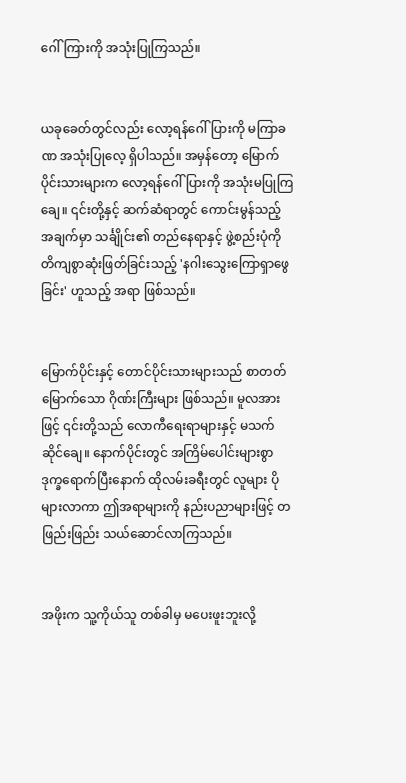ဂေါ်ကြားကို အသုံးပြုကြသည်။


ယခုခေတ်တွင်လည်း လော့ရန်ဂေါ်ပြားကို မကြာခဏ အသုံးပြုလေ့ ရှိပါသည်။ အမှန်တော့ မြောက်ပိုင်းသားများက လော့ရန်ဂေါ်ပြားကို အသုံးမပြုကြချေ။ ၎င်းတို့နှင့် ဆက်ဆံရာတွင် ကောင်းမွန်သည့် အချက်မှာ သင်္ချိုင်း၏ တည်နေရာနှင့် ဖွဲ့စည်းပုံကို တိကျစွာဆုံးဖြတ်ခြင်းသည့် 'နဂါးသွေးကြောရှာဖွေခြင်း' ဟူသည့် အရာ ဖြစ်သည်။


မြောက်ပိုင်းနှင့် တောင်ပိုင်းသားများသည် စာတတ်မြောက်သော ဂိုဏ်းကြီးများ ဖြစ်သည်။ မူလအားဖြင့် ၎င်းတို့သည် လောကီရေးရာများနှင့် မသက်ဆိုင်ချေ။ နောက်ပိုင်းတွင် အကြိမ်ပေါင်းများစွာ ဒုက္ခရောက်ပြီးနောက် ထိုလမ်းခရီးတွင် လူများ ပိုများလာကာ ဤအရာများကို နည်းပညာများဖြင့် တဖြည်းဖြည်း သယ်ဆောင်လာကြသည်။


အဖိုးက သူ့ကိုယ်သူ တစ်ခါမှ မပေးဖူးဘူးလို့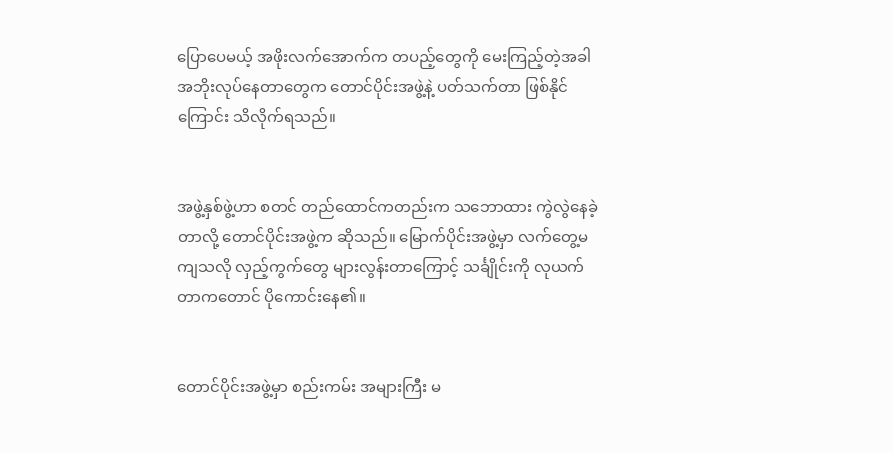ပြောပေမယ့် အဖိုးလက်အောက်က တပည့်တွေကို မေးကြည့်တဲ့အခါ အဘိုးလုပ်နေတာတွေက တောင်ပိုင်းအဖွဲ့နဲ့ ပတ်သက်တာ ဖြစ်နိုင်ကြောင်း သိလိုက်ရသည်။


အဖွဲ့နှစ်ဖွဲ့ဟာ စတင် တည်ထောင်ကတည်းက သဘောထား ကွဲလွဲနေခဲ့တာလို့ တောင်ပိုင်းအဖွဲ့က ဆိုသည်။ မြောက်ပိုင်းအဖွဲ့မှာ လက်တွေ့မကျသလို လှည့်ကွက်တွေ များလွန်းတာကြောင့် သင်္ချိုင်းကို လုယက်တာကတောင် ပိုကောင်းနေ၏။


တောင်ပိုင်းအဖွဲ့မှာ စည်းကမ်း အများကြီး မ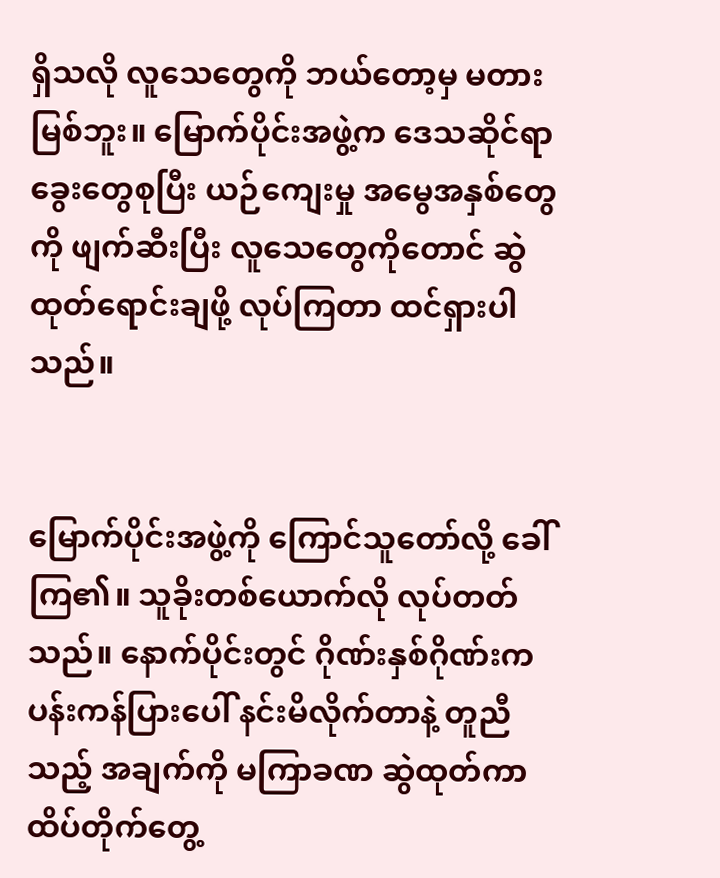ရှိသလို လူသေတွေကို ဘယ်တော့မှ မတားမြစ်ဘူး။ မြောက်ပိုင်းအဖွဲ့က ဒေသဆိုင်ရာ ခွေးတွေစုပြီး ယဉ်ကျေးမှု အမွေအနှစ်တွေကို ဖျက်ဆီးပြီး လူသေတွေကိုတောင် ဆွဲထုတ်ရောင်းချဖို့ လုပ်ကြတာ ထင်ရှားပါသည်။


မြောက်ပိုင်းအဖွဲ့ကို ကြောင်သူတော်လို့ ခေါ်ကြ၏။ သူခိုးတစ်ယောက်လို လုပ်တတ်သည်။ နောက်ပိုင်းတွင် ဂိုဏ်းနှစ်ဂိုဏ်းက ပန်းကန်ပြားပေါ် နင်းမိလိုက်တာနဲ့ တူညီသည့် အချက်ကို မကြာခဏ ဆွဲထုတ်ကာ ထိပ်တိုက်တွေ့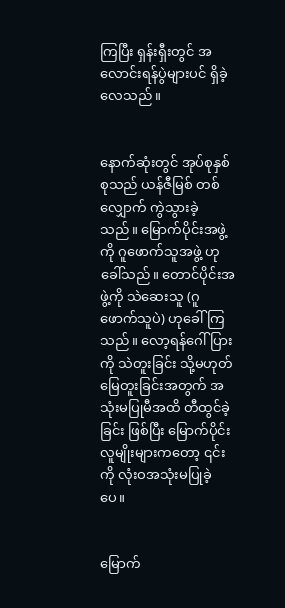ကြပြီး ရှန်းရှီးတွင် အလောင်းရန်ပွဲများပင် ရှိခဲ့လေသည်။


နောက်ဆုံးတွင် အုပ်စုနှစ်စုသည် ယန်ဇီမြစ် တစ်လျှောက် ကွဲသွားခဲ့သည်။ မြောက်ပိုင်းအဖွဲ့ကို ဂူဖောက်သူအဖွဲ့ ဟုခေါ်သည်။ တောင်ပိုင်းအဖွဲ့ကို သဲဆေးသူ (ဂူဖောက်သူပဲ) ဟုခေါ်ကြသည်။ လော့ရန်ဂေါ်ပြားကို သဲတူးခြင်း သို့မဟုတ် မြေတူးခြင်းအတွက် အသုံးမပြုမီအထိ တီထွင်ခဲ့ခြင်း ဖြစ်ပြီး မြောက်ပိုင်း လူမျိုးများကတော့ ၎င်းကို လုံးဝအသုံးမပြုခဲ့ပေ။


မြောက်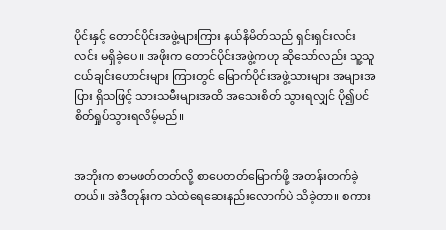ပိုင်းနှင့် တောင်ပိုင်းအဖွဲ့များကြား နယ်နိမိတ်သည် ရှင်းရှင်းလင်းလင်း မရှိခဲ့ပေ။ အဖိုးက တောင်ပိုင်းအဖွဲ့ကဟု ဆိုသော်လည်း သူ့သူငယ်ချင်းဟောင်းများ ကြားတွင် မြောက်ပိုင်းအဖွဲ့သားများ အများအပြား ရှိသဖြင့် သားသမီးများအထိ အသေးစိတ် သွားရလျှင် ပို၍ပင် စိတ်ရှုပ်သွားရလိမ့်မည်။


အဘိုးက စာမဖတ်တတ်လို့ စာပေတတ်မြောက်ဖို့ အတန်းတက်ခဲ့တယ်။ အဲဒီတုန်းက သဲထဲရေဆေးနည်းလောက်ပဲ သိခဲ့တာ။ စကား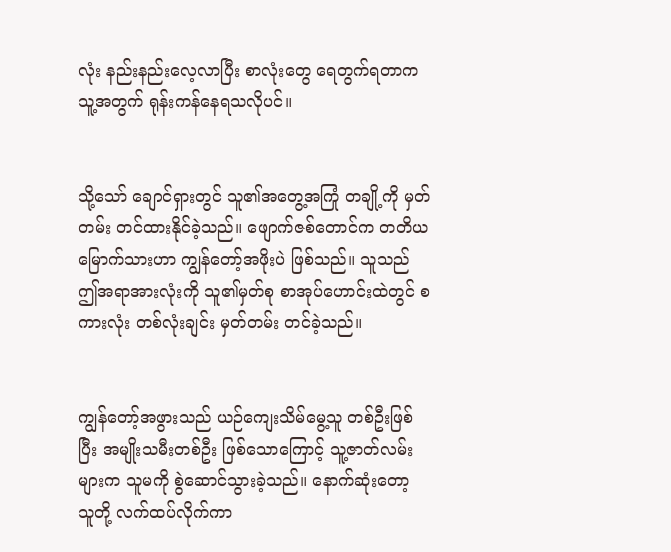လုံး နည်းနည်းလေ့လာပြီး စာလုံးတွေ ရေတွက်ရတာက သူ့အတွက် ရုန်းကန်နေရသလိုပင်။


သို့သော် ချောင်ရှားတွင် သူ၏အတွေ့အကြုံ တချို့ကို မှတ်တမ်း တင်ထားနိုင်ခဲ့သည်။ ဖျောက်ဇစ်တောင်က တတိယမြောက်သားဟာ ကျွန်တော့်အဖိုးပဲ ဖြစ်သည်။ သူသည် ဤအရာအားလုံးကို သူ၏မှတ်စု စာအုပ်ဟောင်းထဲတွင် စကားလုံး တစ်လုံးချင်း မှတ်တမ်း တင်ခဲ့သည်။


ကျွန်တော့်အဖွားသည် ယဉ်ကျေးသိမ်မွေ့သူ တစ်ဦးဖြစ်ပြီး အမျိုးသမီးတစ်ဦး ဖြစ်သောကြောင့် သူ့ဇာတ်လမ်းများက သူမကို စွဲဆောင်သွားခဲ့သည်။ နောက်ဆုံးတော့ သူတို့ လက်ထပ်လိုက်ကာ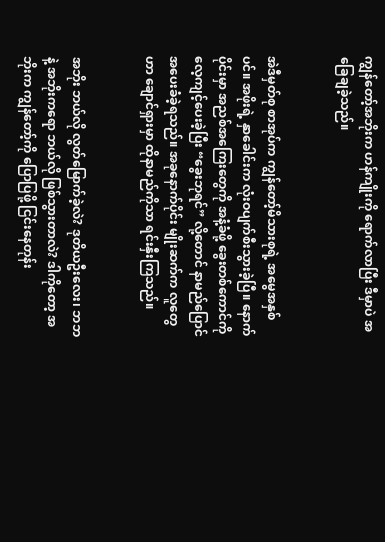ကျွန်တော့်အဘိုးက ဟန်ကျိုးကို ရောက်လာပြီး ဒီမှာပဲ အခြေချခဲ့သည်။


အဲဒီမှတ်စု စာအုပ်က ကျွန်တော့်မိသားစုရဲ့ အမွေအနှစ်ပင်။ အဖိုးရဲ့ နှာခေါင်းက လုံးဝပျက်စီးသွားခဲ့ပြီ။ နောက်ပိုင်းမှာ အညစ်အကြေးတွေကို အနံ့ခံဖို့ ခွေးတစ်ကောင်ကို လေ့ကျင့်ပေးခဲ့ပြီး “ခွေးဘုရင်” လို့တောင် နာမည်ပြောင် အပေးခံခဲ့ရသည်။ အခုနောက်ပိုင်း မျိုးဆက်က လူတွေဟာ ချောင်ရှားမှာ ထိုနာမည်ကိုသာ ရင်းနှီးကြသည်။


အဘိုး ဘယ်လို လွတ်မြောက်ခဲ့လဲ? ဒုတိယဦးလေး၊ ဘဘနဲ့ အဘိုးကရော ဘယ်လို ဖြစ်သွားတာလဲ? ဒါကိုတော့ အဘိုးက ကျွန်တော့်ကို ပြောပြဖို့ ငြင်းနေတုန်း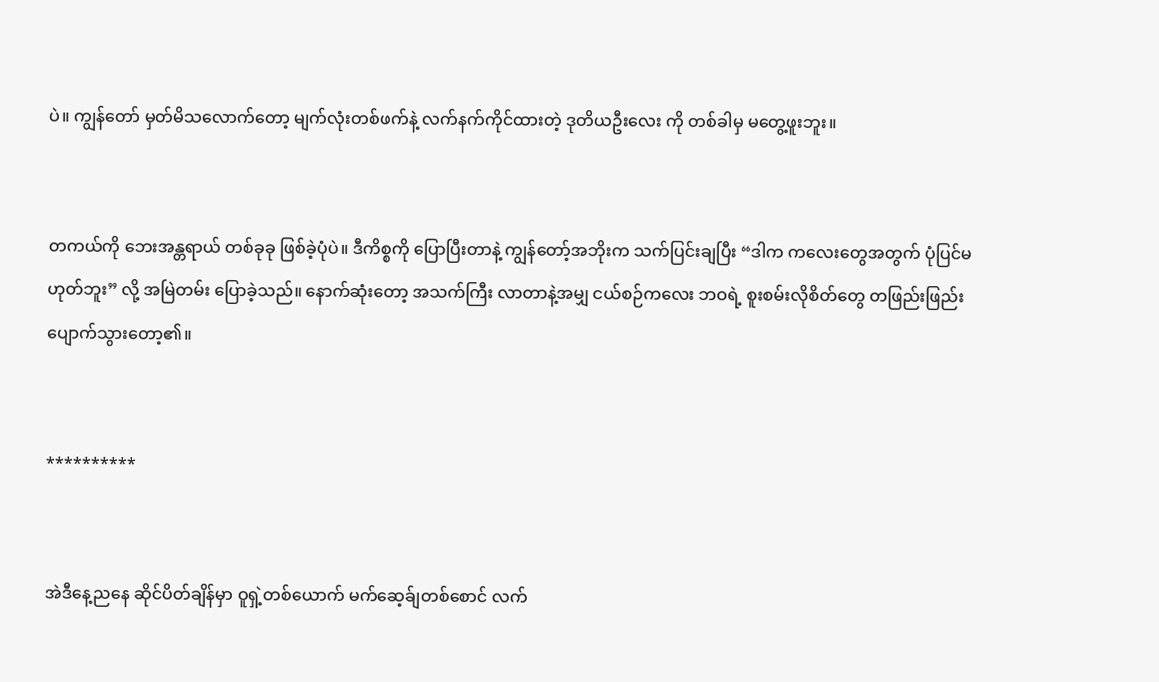ပဲ။ ကျွန်တော် မှတ်မိသလောက်တော့ မျက်လုံးတစ်ဖက်နဲ့ လက်နက်ကိုင်ထားတဲ့ ဒုတိယဦးလေး ကို တစ်ခါမှ မတွေ့ဖူးဘူး။


တကယ်ကို ဘေးအန္တရာယ် တစ်ခုခု ဖြစ်ခဲ့ပုံပဲ။ ဒီကိစ္စကို ပြောပြီးတာနဲ့ ကျွန်တော့်အဘိုးက သက်ပြင်းချပြီး “ဒါက ကလေးတွေအတွက် ပုံပြင်မဟုတ်ဘူး” လို့ အမြဲတမ်း ပြောခဲ့သည်။ နောက်ဆုံးတော့ အသက်ကြီး လာတာနဲ့အမျှ ငယ်စဉ်ကလေး ဘဝရဲ့ စူးစမ်းလိုစိတ်တွေ တဖြည်းဖြည်း ပျောက်သွားတော့၏။


**********


အဲဒီနေ့ညနေ ဆိုင်ပိတ်ချိန်မှာ ဝူရှဲ့တစ်ယောက် မက်ဆေ့ခ်ျတစ်စောင် လက်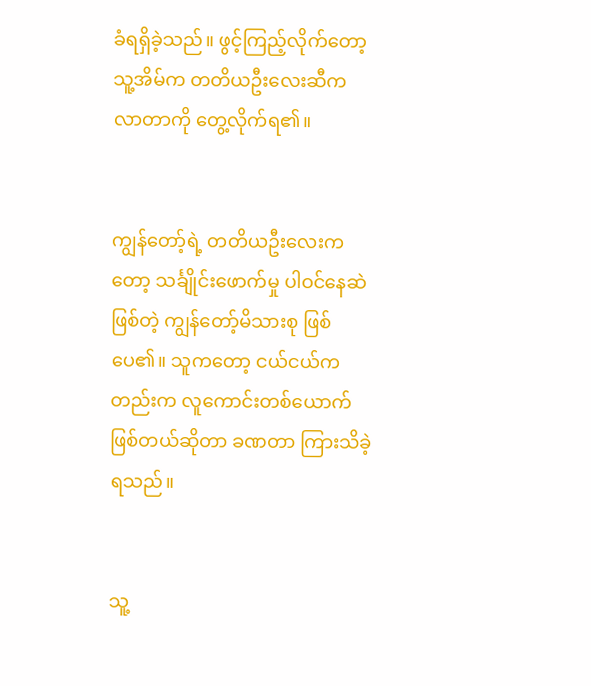ခံရရှိခဲ့သည်။ ဖွင့်ကြည့်လိုက်တော့ သူ့အိမ်က တတိယဦးလေးဆီက လာတာကို တွေ့လိုက်ရ၏။


ကျွန်တော့်ရဲ့ တတိယဦးလေးကတော့ သင်္ချိုင်းဖောက်မှု ပါဝင်နေဆဲဖြစ်တဲ့ ကျွန်တော့်မိသားစု ဖြစ်ပေ၏။ သူကတော့ ငယ်ငယ်ကတည်းက လူကောင်းတစ်ယောက် ဖြစ်တယ်ဆိုတာ ခဏတာ ကြားသိခဲ့ရသည်။


သူ့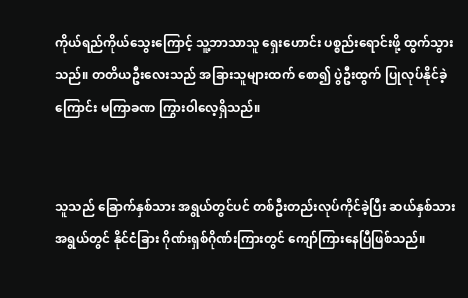ကိုယ်ရည်ကိုယ်သွေးကြောင့် သူ့ဘာသာသူ ရှေးဟောင်း ပစ္စည်းရောင်းဖို့ ထွက်သွားသည်။ တတိယဦးလေးသည် အခြားသူများထက် စော၍ ပွဲဦးထွက် ပြုလုပ်နိုင်ခဲ့ကြောင်း မကြာခဏ ကြွားဝါလေ့ရှိသည်။


သူသည် ခြောက်နှစ်သား အရွယ်တွင်ပင် တစ်ဦးတည်းလုပ်ကိုင်ခဲ့ပြီး ဆယ်နှစ်သား အရွယ်တွင် နိုင်ငံခြား ဂိုဏ်းရှစ်ဂိုဏ်းကြားတွင် ကျော်ကြားနေပြီဖြစ်သည်။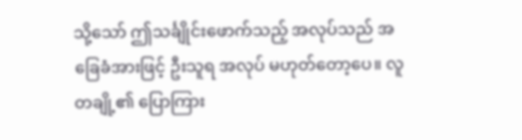သို့သော် ဤသင်္ချိုင်းဖောက်သည့် အလုပ်သည် အခြေခံအားဖြင့် ဦးသူရ အလုပ် မဟုတ်တော့ပေ။ လူတချို့၏ ပြောကြား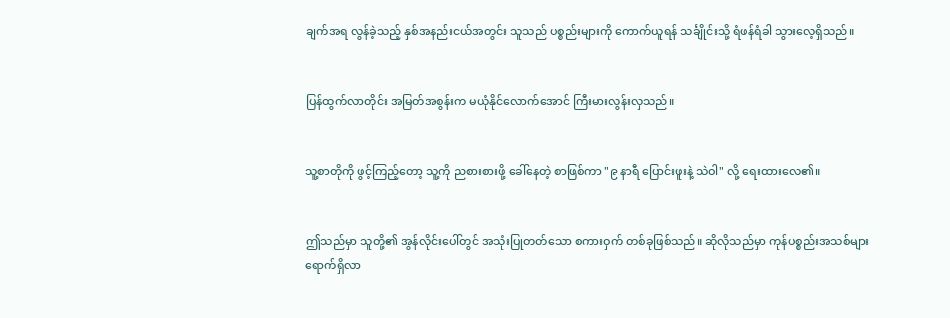ချက်အရ လွန်ခဲ့သည့် နှစ်အနည်းငယ်အတွင်း သူသည် ပစ္စည်းများကို ကောက်ယူရန် သင်္ချိုင်းသို့ ရံဖန်ရံခါ သွားလေ့ရှိသည်။


ပြန်ထွက်လာတိုင်း အမြတ်အစွန်းက မယုံနိုင်လောက်အောင် ကြီးမားလွန်းလှသည်။


သူ့စာတိုကို ဖွင့်ကြည့်တော့ သူ့ကို ညစားစားဖို့ ခေါ်နေတဲ့ စာဖြစ်ကာ "၉ နာရီ ပြောင်းဖူးနဲ့ သဲဝါ" လို့ ရေးထားလေ၏။


ဤသည်မှာ သူတို့၏ အွန်လိုင်းပေါ်တွင် အသုံးပြုတတ်သော စကားဝှက် တစ်ခုဖြစ်သည်။ ဆိုလိုသည်မှာ ကုန်ပစ္စည်းအသစ်များ ရောက်ရှိလာ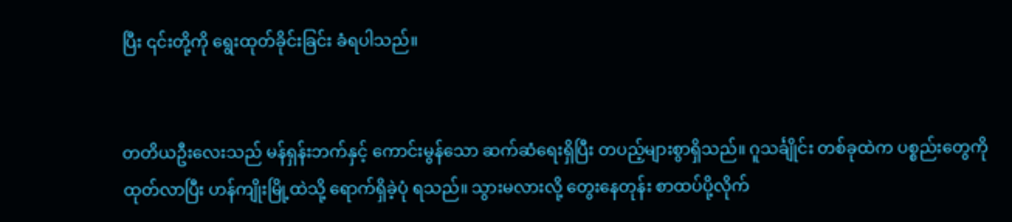ပြီး ၎င်းတို့ကို ရွေးထုတ်ခိုင်းခြင်း ခံရပါသည်။


တတိယဦးလေးသည် မန်ရှန်းဘက်နှင့် ကောင်းမွန်သော ဆက်ဆံရေးရှိပြီး တပည့်များစွာရှိသည်။ ဂူသင်္ချိုင်း တစ်ခုထဲက ပစ္စည်းတွေကို ထုတ်လာပြီး ဟန်ကျိုးမြို့ထဲသို့ ရောက်ရှိခဲ့ပုံ ရသည်။ သွားမလားလို့ တွေးနေတုန်း စာထပ်ပို့လိုက်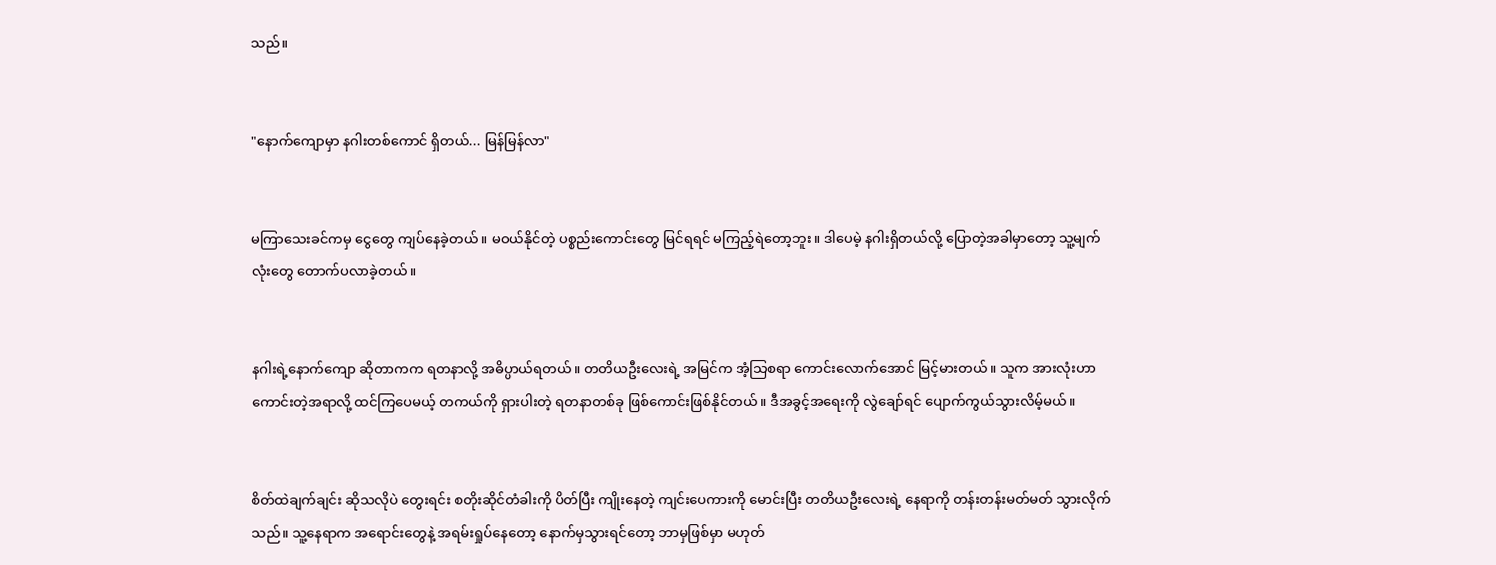သည်။


"နောက်ကျောမှာ နဂါးတစ်ကောင် ရှိတယ်... မြန်မြန်လာ"


မကြာသေးခင်ကမှ ငွေတွေ ကျပ်နေခဲ့တယ်။ မဝယ်နိုင်တဲ့ ပစ္စည်းကောင်းတွေ မြင်ရရင် မကြည့်ရဲတော့ဘူး။ ဒါပေမဲ့ နဂါးရှိတယ်လို့ ပြောတဲ့အခါမှာတော့ သူ့မျက်လုံးတွေ တောက်ပလာခဲ့တယ်။


နဂါးရဲ့နောက်ကျော ဆိုတာကက ရတနာလို့ အဓိပ္ပာယ်ရတယ်။ တတိယဦးလေးရဲ့ အမြင်က အံ့သြစရာ ကောင်းလောက်အောင် မြင့်မားတယ်။ သူက အားလုံးဟာ ကောင်းတဲ့အရာလို့ ထင်ကြပေမယ့် တကယ်ကို ရှားပါးတဲ့ ရတနာတစ်ခု ဖြစ်ကောင်းဖြစ်နိုင်တယ်။ ဒီအခွင့်အရေးကို လွဲချော်ရင် ပျောက်ကွယ်သွားလိမ့်မယ်။


စိတ်ထဲချက်ချင်း ဆိုသလိုပဲ တွေးရင်း စတိုးဆိုင်တံခါးကို ပိတ်ပြီး ကျိုးနေတဲ့ ကျင်းပေကားကို မောင်းပြီး တတိယဦးလေးရဲ့ နေရာကို တန်းတန်းမတ်မတ် သွားလိုက်သည်။ သူ့နေရာက အရောင်းတွေနဲ့ အရမ်းရှုပ်နေတော့ နောက်မှသွားရင်တော့ ဘာမှဖြစ်မှာ မဟုတ်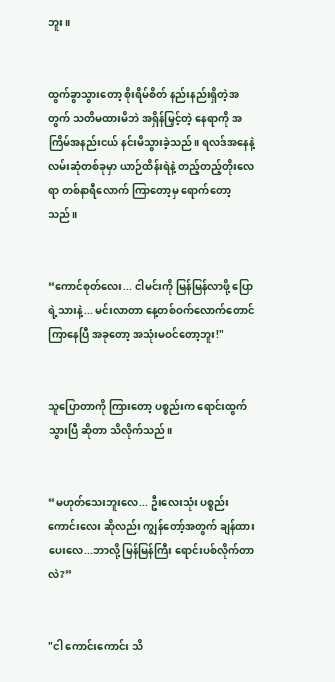ဘူး။


ထွက်ခွာသွားတော့ စိုးရိမ်စိတ် နည်းနည်းရှိတဲ့အတွက် သတိမထားမိဘဲ အရှိန်မြှင့်တဲ့ နေရာကို အကြိမ်အနည်းငယ် နင်းမိသွားခဲ့သည်။ ရလဒ်အနေနဲ့ လမ်းဆုံတစ်ခုမှာ ယာဉ်ထိန်းရဲနဲ့ တည့်တည့်တိုးလေရာ တစ်နာရီလောက် ကြာတော့မှ ရောက်တော့သည်။


“ကောင်စုတ်လေး... ငါမင်းကို မြန်မြန်လာဖို့ ပြောရဲ့သားနဲ့... မင်းလာတာ နေ့တစ်ဝက်လောက်တောင် ကြာနေပြီ အခုတော့ အသုံးမဝင်တော့ဘူး!"


သူပြောတာကို ကြားတော့ ပစ္စည်းက ရောင်းထွက်သွားပြီ ဆိုတာ သိလိုက်သည်။


“မဟုတ်သေးဘူးလေ... ဦးလေးသုံး ပစ္စည်းကောင်းလေး ဆိုလည်း ကျွန်တော့်အတွက် ချန်ထားပေးလေ...ဘာလို့ မြန်မြန်ကြီး ရောင်းပစ်လိုက်တာလဲ?”


"ငါ ကောင်းကောင်း သိ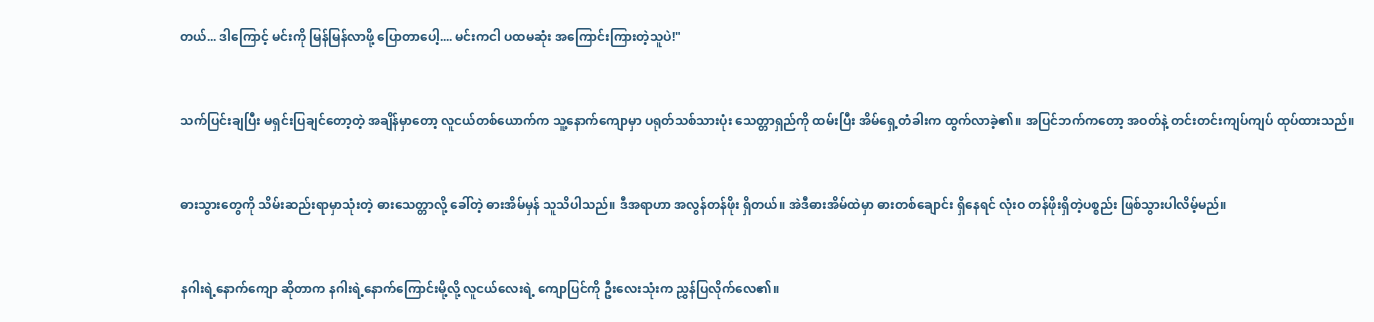တယ်... ဒါကြောင့် မင်းကို မြန်မြန်လာဖို့ ပြောတာပေါ့.... မင်းကငါ ပထမဆုံး အကြောင်းကြားတဲ့သူပဲ!"


သက်ပြင်းချပြီး မရှင်းပြချင်တော့တဲ့ အချိန်မှာတော့ လူငယ်တစ်ယောက်က သူ့နောက်ကျောမှာ ပရုတ်သစ်သားပုံး သေတ္တာရှည်ကို ထမ်းပြီး အိမ်ရှေ့တံခါးက ထွက်လာခဲ့၏။ အပြင်ဘက်ကတော့ အဝတ်နဲ့ တင်းတင်းကျပ်ကျပ် ထုပ်ထားသည်။


ဓားသွားတွေကို သိမ်းဆည်းရာမှာသုံးတဲ့ ဓားသေတ္တာလို့ ခေါ်တဲ့ ဓားအိမ်မှန် သူသိပါသည်။ ဒီအရာဟာ အလွန်တန်ဖိုး ရှိတယ်။ အဲဒီဓားအိမ်ထဲမှာ ဓားတစ်ချောင်း ရှိနေရင် လုံးဝ တန်ဖိုးရှိတဲ့ပစ္စည်း ဖြစ်သွားပါလိမ့်မည်။


နဂါးရဲ့နောက်ကျော ဆိုတာက နဂါးရဲ့နောက်ကြောင်းမို့လို့ လူငယ်လေးရဲ့ ကျောပြင်ကို ဦးလေးသုံးက ညွှန်ပြလိုက်လေ၏။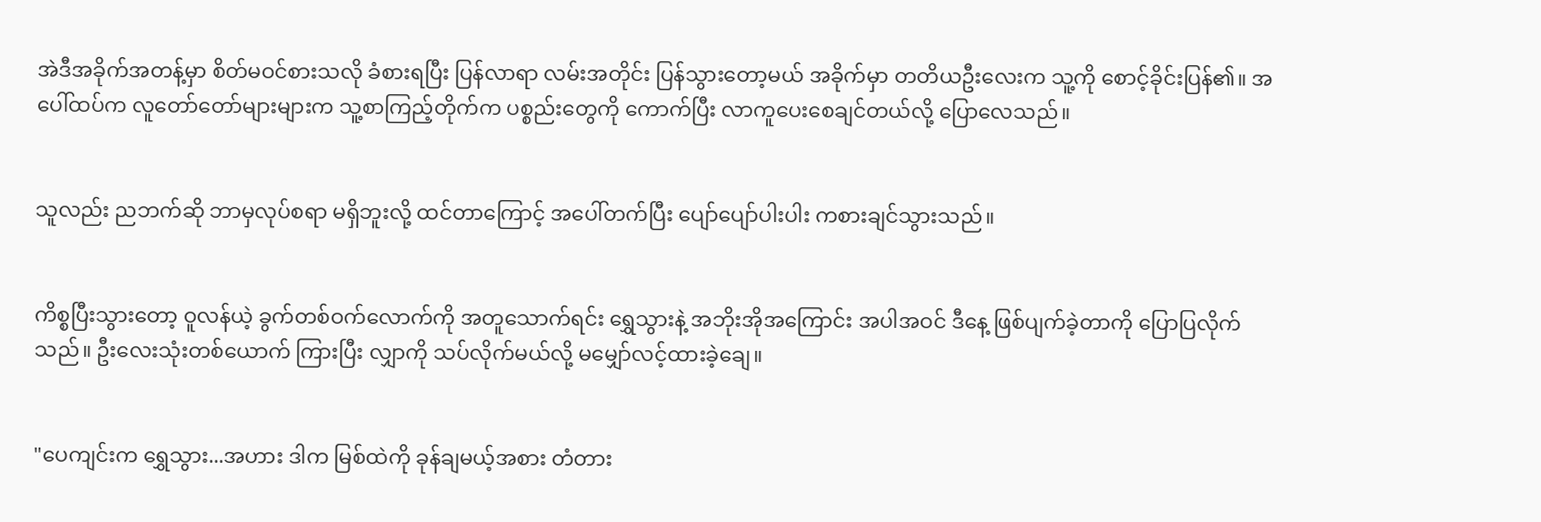အဲဒီအခိုက်အတန့်မှာ စိတ်မဝင်စားသလို ခံစားရပြီး ပြန်လာရာ လမ်းအတိုင်း ပြန်သွားတော့မယ် အခိုက်မှာ တတိယဦးလေးက သူ့ကို စောင့်ခိုင်းပြန်၏။ အပေါ်ထပ်က လူတော်တော်များများက သူ့စာကြည့်တိုက်က ပစ္စည်းတွေကို ကောက်ပြီး လာကူပေးစေချင်တယ်လို့ ပြောလေသည်။


သူလည်း ညဘက်ဆို ဘာမှလုပ်စရာ မရှိဘူးလို့ ထင်တာကြောင့် အပေါ်တက်ပြီး ပျော်ပျော်ပါးပါး ကစားချင်သွားသည်။


ကိစ္စပြီးသွားတော့ ဝူလန်ယဲ့ ခွက်တစ်ဝက်လောက်ကို အတူသောက်ရင်း ရွှေသွားနဲ့ အဘိုးအိုအကြောင်း အပါအဝင် ဒီနေ့ ဖြစ်ပျက်ခဲ့တာကို ပြောပြလိုက်သည်။ ဦးလေးသုံးတစ်ယောက် ကြားပြီး လျှာကို သပ်လိုက်မယ်လို့ မမျှော်လင့်ထားခဲ့ချေ။


"ပေကျင်းက ရွှေသွား...အဟား ဒါက မြစ်ထဲကို ခုန်ချမယ့်အစား တံတား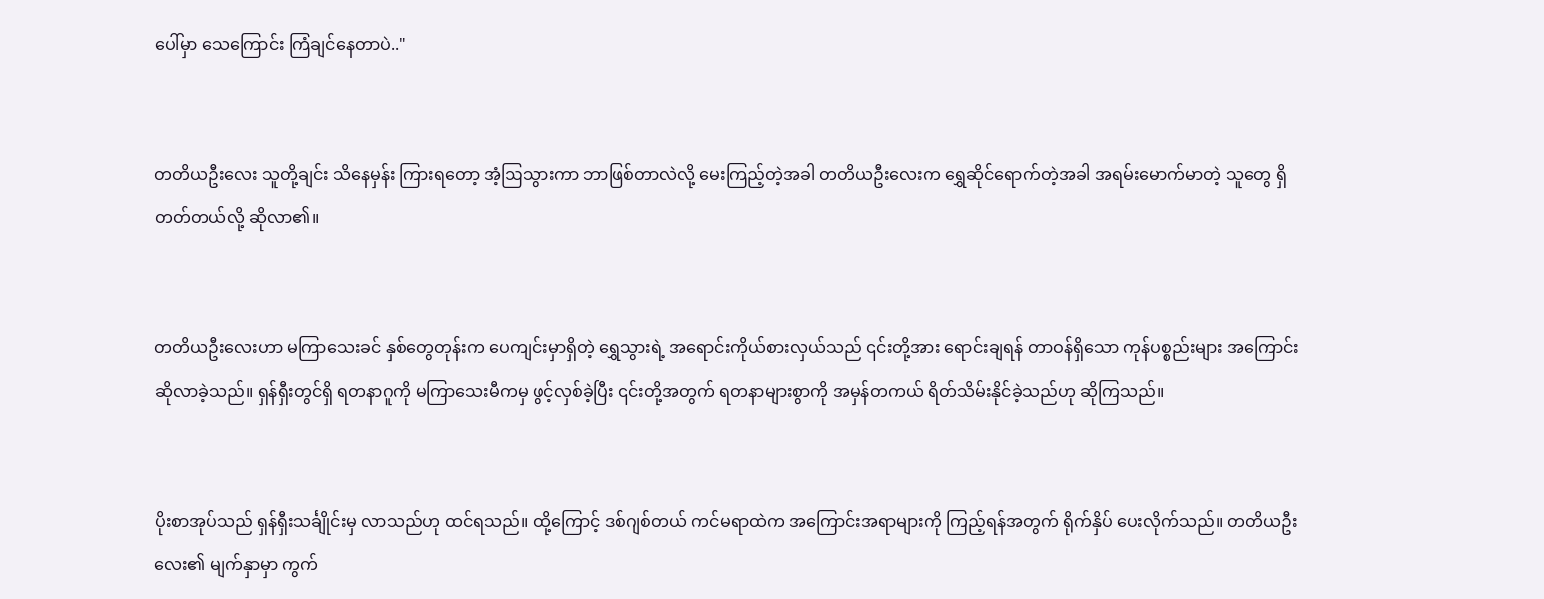ပေါ်မှာ သေကြောင်း ကြံချင်နေတာပဲ.."


တတိယဦးလေး သူတို့ချင်း သိနေမှန်း ကြားရတော့ အံ့ဩသွားကာ ဘာဖြစ်တာလဲလို့ မေးကြည့်တဲ့အခါ တတိယဦးလေးက ရွှေဆိုင်ရောက်တဲ့အခါ အရမ်းမောက်မာတဲ့ သူတွေ ရှိတတ်တယ်လို့ ဆိုလာ၏။


တတိယဦးလေးဟာ မကြာသေးခင် နှစ်တွေတုန်းက ပေကျင်းမှာရှိတဲ့ ရွှေသွားရဲ့ အရောင်းကိုယ်စားလှယ်သည် ၎င်းတို့အား ရောင်းချရန် တာဝန်ရှိသော ကုန်ပစ္စည်းများ အကြောင်း ဆိုလာခဲ့သည်။ ရှန်ရှီးတွင်ရှိ ရတနာဂူကို မကြာသေးမီကမှ ဖွင့်လှစ်ခဲ့ပြီး ၎င်းတို့အတွက် ရတနာများစွာကို အမှန်တကယ် ရိတ်သိမ်းနိုင်ခဲ့သည်ဟု ဆိုကြသည်။


ပိုးစာအုပ်သည် ရှန်ရှီးသင်္ချိုင်းမှ လာသည်ဟု ထင်ရသည်။ ထို့ကြောင့် ဒစ်ဂျစ်တယ် ကင်မရာထဲက အကြောင်းအရာများကို ကြည့်ရန်အတွက် ရိုက်နှိပ် ပေးလိုက်သည်။ တတိယဦးလေး၏ မျက်နှာမှာ ကွက်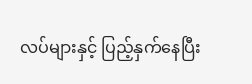လပ်များနှင့် ပြည့်နှက်နေပြီး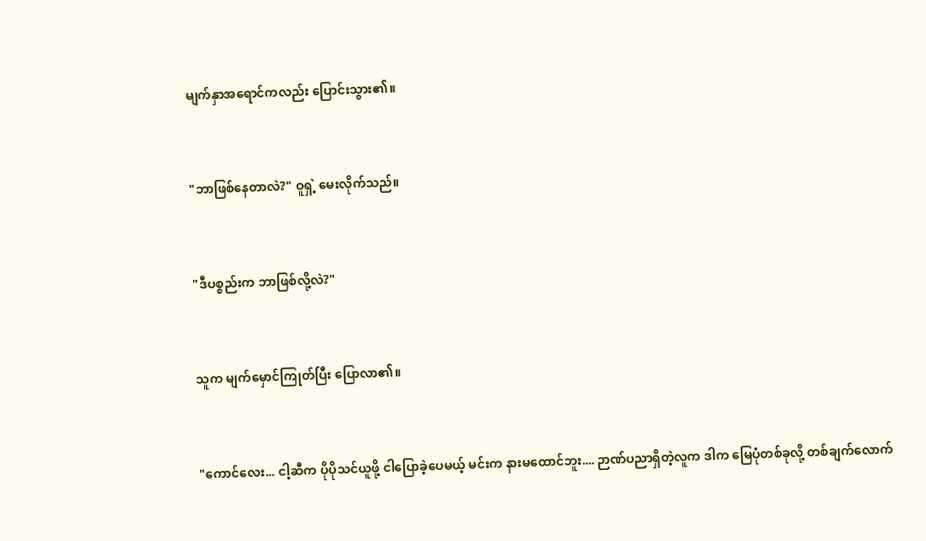မျက်နှာအရောင်ကလည်း ပြောင်းသွား၏။


"ဘာဖြစ်နေတာလဲ?" ဝူရှဲ့ မေးလိုက်သည်။


"ဒီပစ္စည်းက ဘာဖြစ်လို့လဲ?"


သူက မျက်မှောင်ကြုတ်ပြီး ပြောလာ၏။


"ကောင်လေး... ငါ့ဆီက ပိုပိုသင်ယူဖို့ ငါပြောခဲ့ပေမယ့် မင်းက နားမထောင်ဘူး.... ဉာဏ်ပညာရှိတဲ့လူက ဒါက မြေပုံတစ်ခုလို့ တစ်ချက်လောက်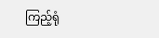ကြည့်ရုံ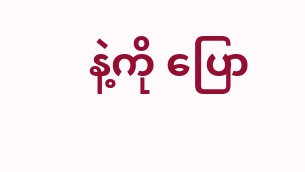နဲ့ကို ပြော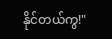နိုင်တယ်ကွ!"